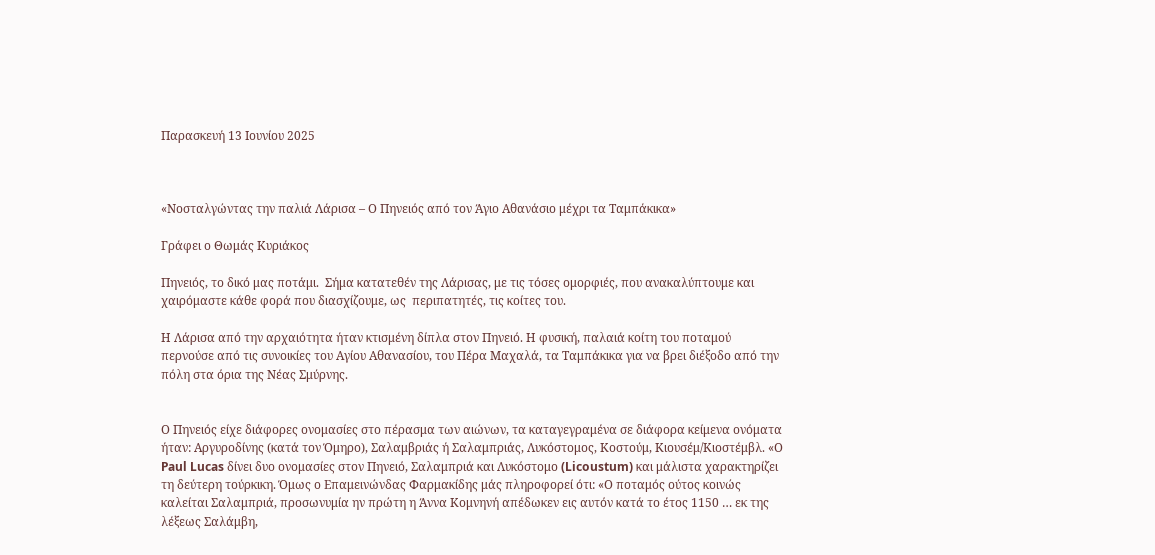Παρασκευή 13 Ιουνίου 2025



«Νοσταλγώντας την παλιά Λάρισα – Ο Πηνειός από τον Άγιο Αθανάσιο μέχρι τα Ταμπάκικα»

Γράφει ο Θωμάς Κυριάκος

Πηνειός, το δικό μας ποτάμι.  Σήμα κατατεθέν της Λάρισας, με τις τόσες ομορφιές, που ανακαλύπτουμε και χαιρόμαστε κάθε φορά που διασχίζουμε, ως  περιπατητές, τις κοίτες του.

Η Λάρισα από την αρχαιότητα ήταν κτισμένη δίπλα στον Πηνειό. Η φυσική, παλαιά κοίτη του ποταμού περνούσε από τις συνοικίες του Αγίου Αθανασίου, του Πέρα Μαχαλά, τα Ταμπάκικα για να βρει διέξοδο από την πόλη στα όρια της Νέας Σμύρνης.


Ο Πηνειός είχε διάφορες ονομασίες στο πέρασμα των αιώνων, τα καταγεγραμένα σε διάφορα κείμενα ονόματα ήταν: Αργυροδίνης (κατά τον Όμηρο), Σαλαμβριάς ή Σαλαμπριάς, Λυκόστομος, Κοστούμ, Κιουσέμ/Κιοστέμβλ. «Ο Paul Lucas δίνει δυο ονομασίες στον Πηνειό, Σαλαμπριά και Λυκόστομο (Licoustum) και μάλιστα χαρακτηρίζει τη δεύτερη τούρκικη. Όμως ο Επαμεινώνδας Φαρμακίδης μάς πληροφορεί ότι: «Ο ποταμός ούτος κοινώς καλείται Σαλαμπριά, προσωνυμία ην πρώτη η Άννα Κομνηνή απέδωκεν εις αυτόν κατά το έτος 1150 … εκ της λέξεως Σαλάμβη,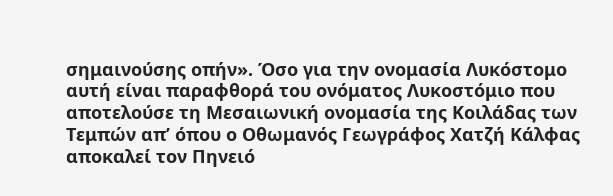σημαινούσης οπήν». Όσο για την ονομασία Λυκόστομο αυτή είναι παραφθορά του ονόματος Λυκοστόμιο που αποτελούσε τη Μεσαιωνική ονομασία της Κοιλάδας των Τεμπών απ’ όπου ο Οθωμανός Γεωγράφος Χατζή Κάλφας αποκαλεί τον Πηνειό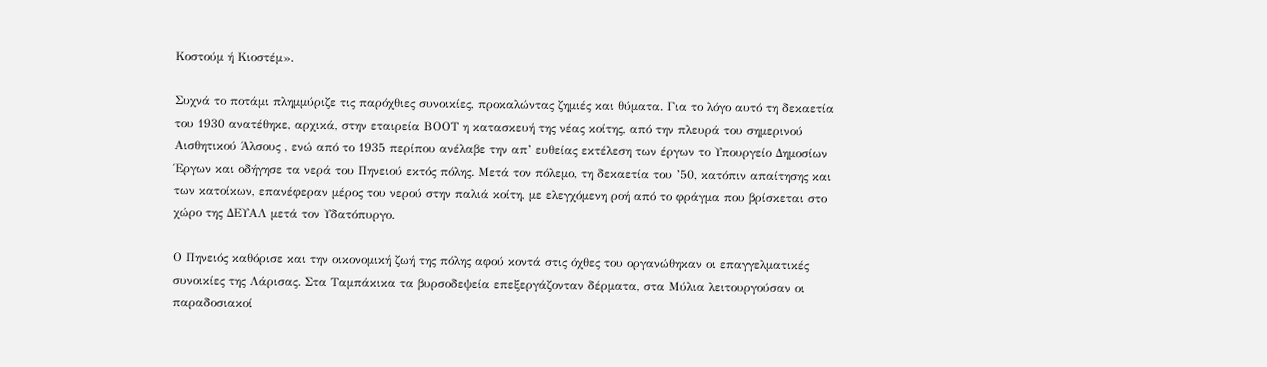Κοστούμ ή Κιοστέμ».

Συχνά το ποτάμι πλημμύριζε τις παρόχθιες συνοικίες, προκαλώντας ζημιές και θύματα. Για το λόγο αυτό τη δεκαετία του 1930 ανατέθηκε, αρχικά, στην εταιρεία ΒΟΟΤ η κατασκευή της νέας κοίτης, από την πλευρά του σημερινού Αισθητικού Άλσους , ενώ από το 1935 περίπου ανέλαβε την απ’ ευθείας εκτέλεση των έργων το Υπουργείο Δημοσίων Έργων και οδήγησε τα νερά του Πηνειού εκτός πόλης. Μετά τον πόλεμο, τη δεκαετία του ’50, κατόπιν απαίτησης και των κατοίκων, επανέφεραν μέρος του νερού στην παλιά κοίτη, με ελεγχόμενη ροή από το φράγμα που βρίσκεται στο χώρο της ΔΕΥΑΛ μετά τον Υδατόπυργο.

Ο Πηνειός καθόρισε και την οικονομική ζωή της πόλης αφού κοντά στις όχθες του οργανώθηκαν οι επαγγελματικές συνοικίες της Λάρισας. Στα Ταμπάκικα τα βυρσοδεψεία επεξεργάζονταν δέρματα, στα Μύλια λειτουργούσαν οι παραδοσιακοί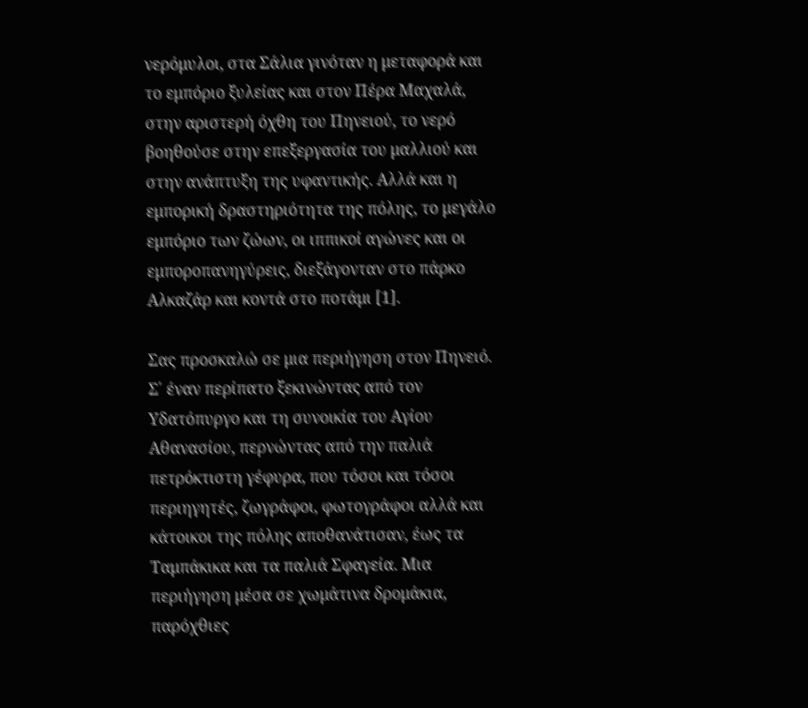νερόμυλοι, στα Σάλια γινόταν η μεταφορά και το εμπόριο ξυλείας και στον Πέρα Μαχαλά, στην αριστερή όχθη του Πηνειού, το νερό βοηθούσε στην επεξεργασία του μαλλιού και στην ανάπτυξη της υφαντικής. Αλλά και η εμπορική δραστηριότητα της πόλης, το μεγάλο εμπόριο των ζώων, οι ιππικοί αγώνες και οι εμποροπανηγύρεις, διεξάγονταν στο πάρκο Αλκαζάρ και κοντά στο ποτάμι [1].

Σας προσκαλώ σε μια περιήγηση στον Πηνειό. Σ΄ έναν περίπατο ξεκινώντας από τον Υδατόπυργο και τη συνοικία του Αγίου Αθανασίου, περνώντας από την παλιά πετρόκτιστη γέφυρα, που τόσοι και τόσοι περιηγητές, ζωγράφοι, φωτογράφοι αλλά και κάτοικοι της πόλης αποθανάτισαν, έως τα Ταμπάκικα και τα παλιά Σφαγεία. Μια περιήγηση μέσα σε χωμάτινα δρομάκια, παρόχθιες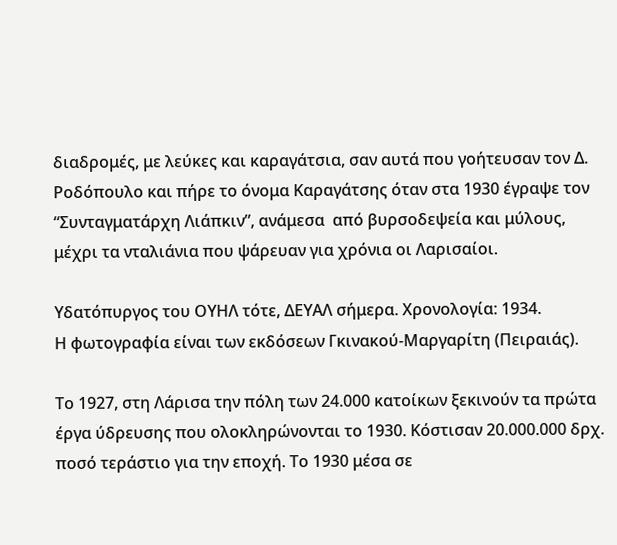διαδρομές, με λεύκες και καραγάτσια, σαν αυτά που γοήτευσαν τον Δ. Ροδόπουλο και πήρε το όνομα Καραγάτσης όταν στα 1930 έγραψε τον “Συνταγματάρχη Λιάπκιν”, ανάμεσα  από βυρσοδεψεία και μύλους, μέχρι τα νταλιάνια που ψάρευαν για χρόνια οι Λαρισαίοι.

Υδατόπυργος του ΟΥΗΛ τότε, ΔΕΥΑΛ σήμερα. Χρονολογία: 1934.
Η φωτογραφία είναι των εκδόσεων Γκινακού-Μαργαρίτη (Πειραιάς).

Το 1927, στη Λάρισα την πόλη των 24.000 κατοίκων ξεκινούν τα πρώτα έργα ύδρευσης που ολοκληρώνονται το 1930. Κόστισαν 20.000.000 δρχ. ποσό τεράστιο για την εποχή. Το 1930 μέσα σε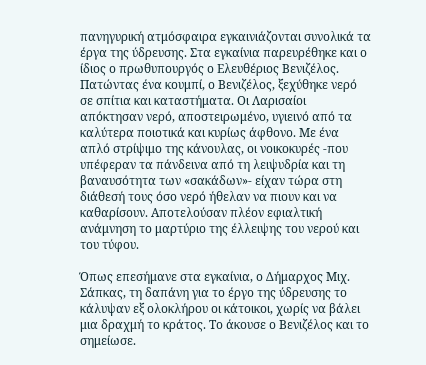πανηγυρική ατμόσφαιρα εγκαινιάζονται συνολικά τα έργα της ύδρευσης. Στα εγκαίνια παρευρέθηκε και ο ίδιος ο πρωθυπουργός ο Ελευθέριος Βενιζέλος. Πατώντας ένα κουμπί, ο Βενιζέλος, ξεχύθηκε νερό σε σπίτια και καταστήματα. Οι Λαρισαίοι απόκτησαν νερό, αποστειρωμένο, υγιεινό από τα καλύτερα ποιοτικά και κυρίως άφθονο. Με ένα απλό στρίψιμο της κάνουλας, οι νοικοκυρές -που υπέφεραν τα πάνδεινα από τη λειψυδρία και τη βαναυσότητα των «σακάδων»- είχαν τώρα στη διάθεσή τους όσο νερό ήθελαν να πιουν και να καθαρίσουν. Αποτελούσαν πλέον εφιαλτική ανάμνηση το μαρτύριο της έλλειψης του νερού και του τύφου.

Όπως επεσήμανε στα εγκαίνια, ο Δήμαρχος Μιχ. Σάπκας, τη δαπάνη για το έργο της ύδρευσης το κάλυψαν εξ ολοκλήρου οι κάτοικοι, χωρίς να βάλει μια δραχμή το κράτος. Το άκουσε ο Βενιζέλος και το σημείωσε.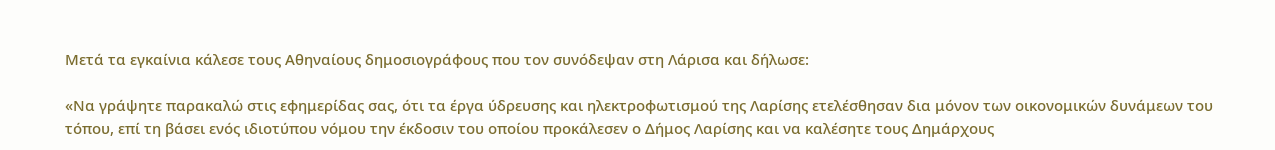Μετά τα εγκαίνια κάλεσε τους Αθηναίους δημοσιογράφους που τον συνόδεψαν στη Λάρισα και δήλωσε:

«Να γράψητε παρακαλώ στις εφημερίδας σας, ότι τα έργα ύδρευσης και ηλεκτροφωτισμού της Λαρίσης ετελέσθησαν δια μόνον των οικονομικών δυνάμεων του τόπου, επί τη βάσει ενός ιδιοτύπου νόμου την έκδοσιν του οποίου προκάλεσεν ο Δήμος Λαρίσης και να καλέσητε τους Δημάρχους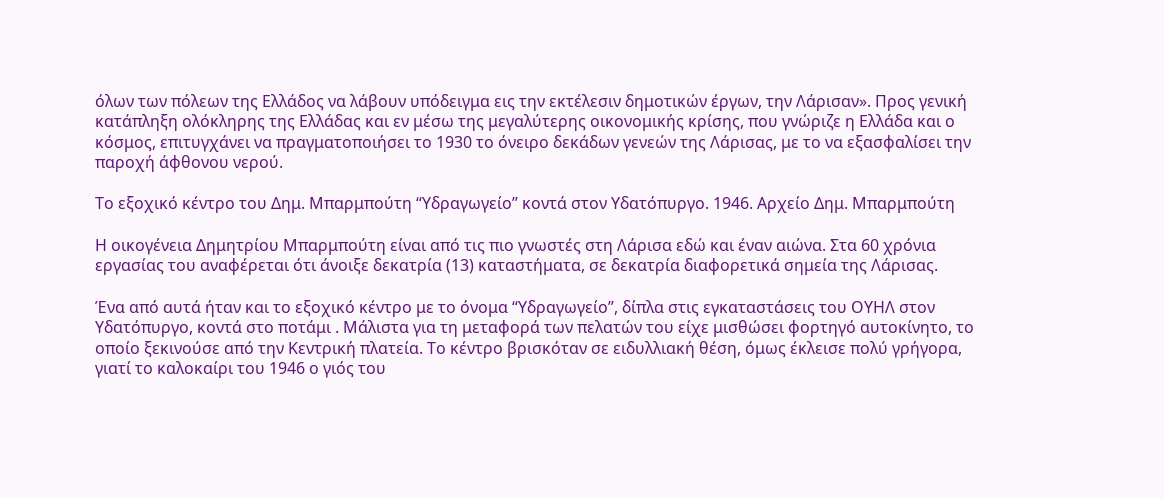όλων των πόλεων της Ελλάδος να λάβουν υπόδειγμα εις την εκτέλεσιν δημοτικών έργων, την Λάρισαν». Προς γενική κατάπληξη ολόκληρης της Ελλάδας και εν μέσω της μεγαλύτερης οικονομικής κρίσης, που γνώριζε η Ελλάδα και ο κόσμος, επιτυγχάνει να πραγματοποιήσει το 1930 το όνειρο δεκάδων γενεών της Λάρισας, με το να εξασφαλίσει την παροχή άφθονου νερού.

Το εξοχικό κέντρο του Δημ. Μπαρμπούτη “Υδραγωγείο” κοντά στον Υδατόπυργο. 1946. Αρχείο Δημ. Μπαρμπούτη

Η οικογένεια Δημητρίου Μπαρμπούτη είναι από τις πιο γνωστές στη Λάρισα εδώ και έναν αιώνα. Στα 60 χρόνια εργασίας του αναφέρεται ότι άνοιξε δεκατρία (13) καταστήματα, σε δεκατρία διαφορετικά σημεία της Λάρισας.

Ένα από αυτά ήταν και το εξοχικό κέντρο με το όνομα “Υδραγωγείο”, δίπλα στις εγκαταστάσεις του ΟΥΗΛ στον Υδατόπυργο, κοντά στο ποτάμι . Μάλιστα για τη μεταφορά των πελατών του είχε μισθώσει φορτηγό αυτοκίνητο, το οποίο ξεκινούσε από την Κεντρική πλατεία. Το κέντρο βρισκόταν σε ειδυλλιακή θέση, όμως έκλεισε πολύ γρήγορα, γιατί το καλοκαίρι του 1946 ο γιός του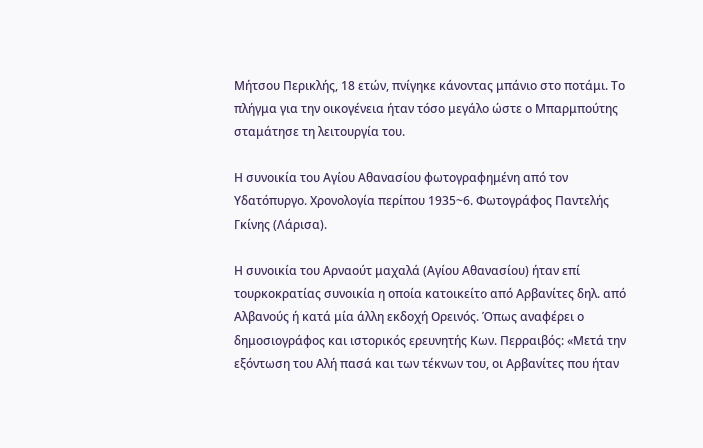Μήτσου Περικλής, 18 ετών, πνίγηκε κάνοντας μπάνιο στο ποτάμι. Το πλήγμα για την οικογένεια ήταν τόσο μεγάλο ώστε ο Μπαρμπούτης σταμάτησε τη λειτουργία του.

Η συνοικία του Αγίου Αθανασίου φωτογραφημένη από τον Υδατόπυργο. Χρονολογία περίπου 1935~6. Φωτογράφος Παντελής Γκίνης (Λάρισα).

Η συνοικία του Αρναούτ μαχαλά (Αγίου Αθανασίου) ήταν επί τουρκοκρατίας συνοικία η οποία κατοικείτο από Αρβανίτες δηλ. από Αλβανούς ή κατά μία άλλη εκδοχή Ορεινός. Όπως αναφέρει ο δημοσιογράφος και ιστορικός ερευνητής Κων. Περραιβός: «Μετά την εξόντωση του Αλή πασά και των τέκνων του, οι Αρβανίτες που ήταν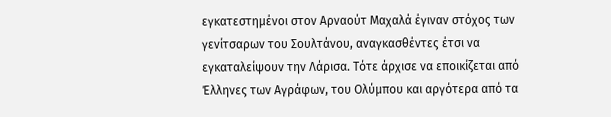εγκατεστημένοι στον Αρναούτ Μαχαλά έγιναν στόχος των γενίτσαρων του Σουλτάνου, αναγκασθέντες έτσι να εγκαταλείψουν την Λάρισα. Τότε άρχισε να εποικίζεται από Έλληνες των Αγράφων, του Ολύμπου και αργότερα από τα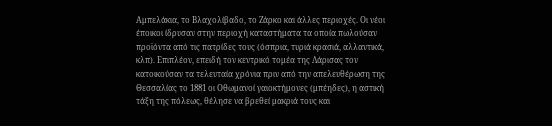Αμπελάκια, το Βλαχολίβαδο, το Ζάρκο και άλλες περιοχές. Οι νέοι έποικοι ίδρυσαν στην περιοχή καταστήματα τα οποία πωλούσαν προϊόντα από τις πατρίδες τους (όσπρια, τυριά κρασιά, αλλαντικά, κλπ). Επιπλέον, επειδή τον κεντρικό τομέα της Λάρισας τον κατοικούσαν τα τελευταία χρόνια πριν από την απελευθέρωση της Θεσσαλίας το 1881 οι Οθωμανοί γαιοκτήμονες (μπέηδες), η αστική τάξη της πόλεως, θέλησε να βρεθεί μακριά τους και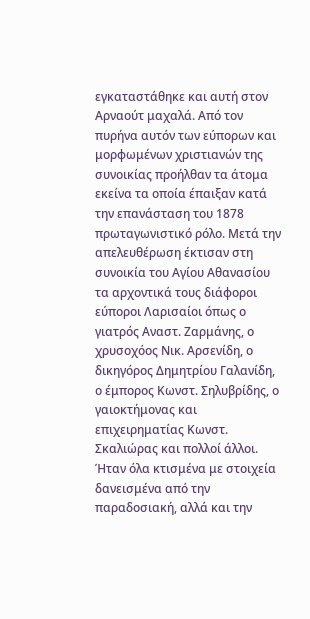εγκαταστάθηκε και αυτή στον Αρναούτ μαχαλά. Από τον πυρήνα αυτόν των εύπορων και μορφωμένων χριστιανών της συνοικίας προήλθαν τα άτομα εκείνα τα οποία έπαιξαν κατά την επανάσταση του 1878 πρωταγωνιστικό ρόλο. Μετά την απελευθέρωση έκτισαν στη συνοικία του Αγίου Αθανασίου τα αρχοντικά τους διάφοροι εύποροι Λαρισαίοι όπως ο γιατρός Αναστ. Ζαρμάνης, ο χρυσοχόος Νικ. Αρσενίδη, ο δικηγόρος Δημητρίου Γαλανίδη, ο έμπορος Κωνστ. Σηλυβρίδης, ο γαιοκτήμονας και επιχειρηματίας Κωνστ. Σκαλιώρας και πολλοί άλλοι. Ήταν όλα κτισμένα με στοιχεία δανεισμένα από την παραδοσιακή, αλλά και την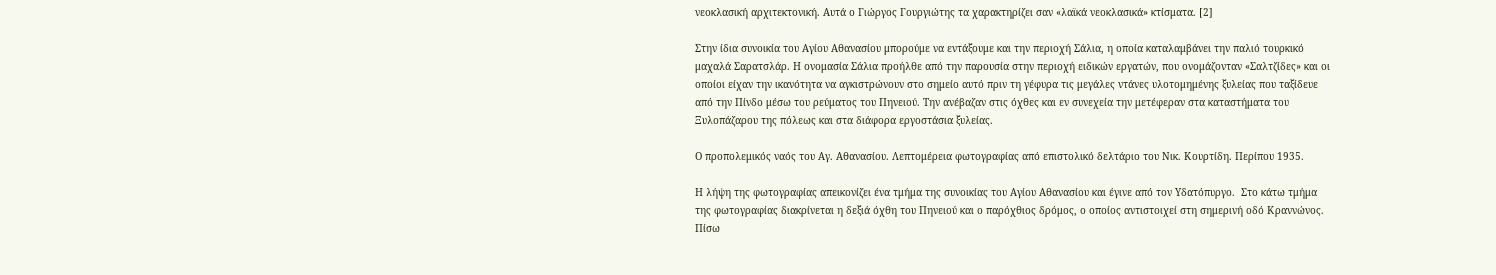νεοκλασική αρχιτεκτονική. Αυτά ο Γιώργος Γουργιώτης τα χαρακτηρίζει σαν «λαϊκά νεοκλασικά» κτίσματα. [2]

Στην ίδια συνοικία του Αγίου Αθανασίου μπορούμε να εντάξουμε και την περιοχή Σάλια, η οποία καταλαμβάνει την παλιό τουρκικό μαχαλά Σαρατσλάρ. Η ονομασία Σάλια προήλθε από την παρουσία στην περιοχή ειδικών εργατών, που ονομάζονταν «Σαλτζίδες» και οι οποίοι είχαν την ικανότητα να αγκιστρώνουν στο σημείο αυτό πριν τη γέφυρα τις μεγάλες ντάνες υλοτομημένης ξυλείας που ταξίδευε από την Πίνδο μέσω του ρεύματος του Πηνειού. Την ανέβαζαν στις όχθες και εν συνεχεία την μετέφεραν στα καταστήματα του Ξυλοπάζαρου της πόλεως και στα διάφορα εργοστάσια ξυλείας.

Ο προπολεμικός ναός του Αγ. Αθανασίου. Λεπτομέρεια φωτογραφίας από επιστολικό δελτάριο του Νικ. Κουρτίδη. Περίπου 1935.

Η λήψη της φωτογραφίας απεικονίζει ένα τμήμα της συνοικίας του Αγίου Αθανασίου και έγινε από τον Υδατόπυργο.  Στο κάτω τμήμα της φωτογραφίας διακρίνεται η δεξιά όχθη του Πηνειού και ο παρόχθιος δρόμος, ο οποίος αντιστοιχεί στη σημερινή οδό Κραννώνος. Πίσω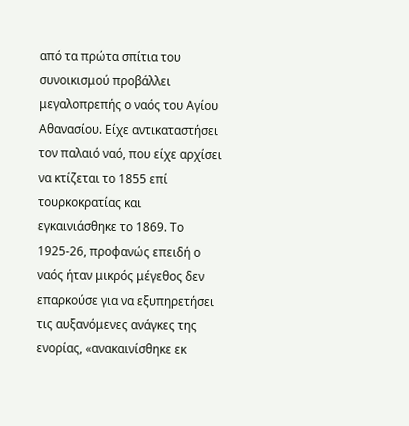από τα πρώτα σπίτια του συνοικισμού προβάλλει μεγαλοπρεπής ο ναός του Αγίου Αθανασίου. Είχε αντικαταστήσει τον παλαιό ναό, που είχε αρχίσει να κτίζεται το 1855 επί τουρκοκρατίας και εγκαινιάσθηκε το 1869. Το 1925-26, προφανώς επειδή ο ναός ήταν μικρός μέγεθος δεν επαρκούσε για να εξυπηρετήσει τις αυξανόμενες ανάγκες της ενορίας, «ανακαινίσθηκε εκ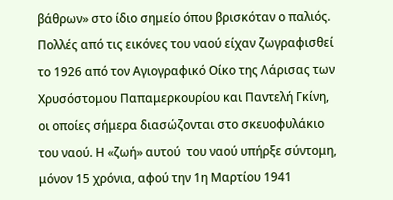βάθρων» στο ίδιο σημείο όπου βρισκόταν ο παλιός. Πολλές από τις εικόνες του ναού είχαν ζωγραφισθεί το 1926 από τον Αγιογραφικό Οίκο της Λάρισας των Χρυσόστομου Παπαμερκουρίου και Παντελή Γκίνη, οι οποίες σήμερα διασώζονται στο σκευοφυλάκιο του ναού. Η «ζωή» αυτού  του ναού υπήρξε σύντομη, μόνον 15 χρόνια, αφού την 1η Μαρτίου 1941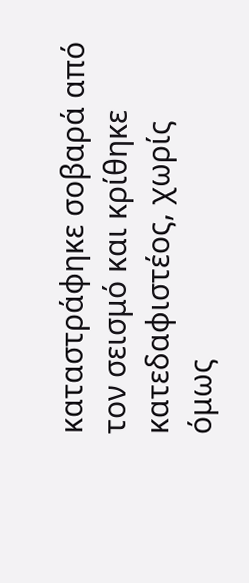καταστράφηκε σοβαρά από τον σεισμό και κρίθηκε κατεδαφιστέος, χωρίς όμως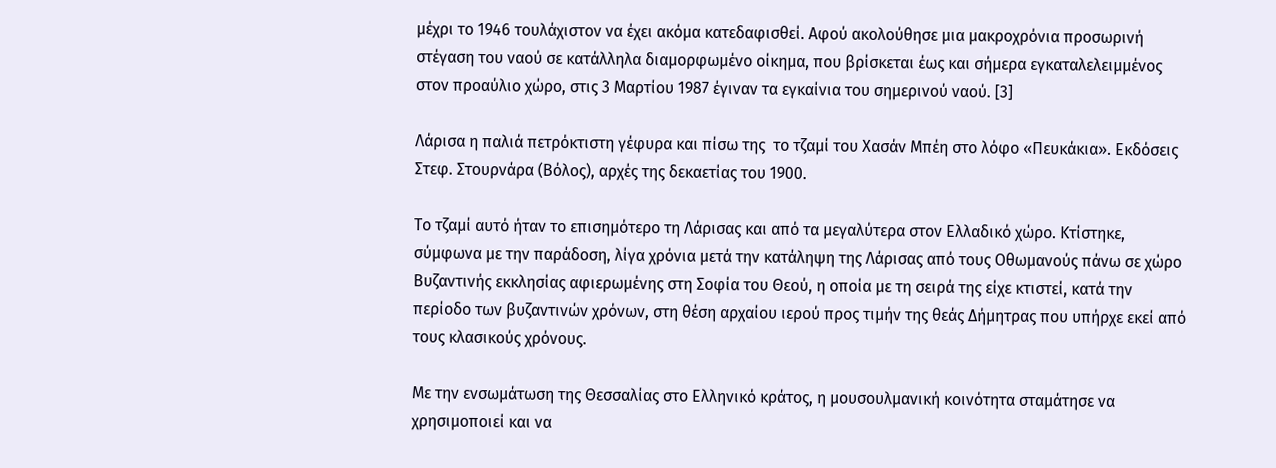μέχρι το 1946 τουλάχιστον να έχει ακόμα κατεδαφισθεί. Αφού ακολούθησε μια μακροχρόνια προσωρινή στέγαση του ναού σε κατάλληλα διαμορφωμένο οίκημα, που βρίσκεται έως και σήμερα εγκαταλελειμμένος στον προαύλιο χώρο, στις 3 Μαρτίου 1987 έγιναν τα εγκαίνια του σημερινού ναού. [3]

Λάρισα η παλιά πετρόκτιστη γέφυρα και πίσω της  το τζαμί του Χασάν Μπέη στο λόφο «Πευκάκια». Εκδόσεις Στεφ. Στουρνάρα (Βόλος), αρχές της δεκαετίας του 1900.

Το τζαμί αυτό ήταν το επισημότερο τη Λάρισας και από τα μεγαλύτερα στον Ελλαδικό χώρο. Κτίστηκε, σύμφωνα με την παράδοση, λίγα χρόνια μετά την κατάληψη της Λάρισας από τους Οθωμανούς πάνω σε χώρο Βυζαντινής εκκλησίας αφιερωμένης στη Σοφία του Θεού, η οποία με τη σειρά της είχε κτιστεί, κατά την περίοδο των βυζαντινών χρόνων, στη θέση αρχαίου ιερού προς τιμήν της θεάς Δήμητρας που υπήρχε εκεί από τους κλασικούς χρόνους.

Με την ενσωμάτωση της Θεσσαλίας στο Ελληνικό κράτος, η μουσουλμανική κοινότητα σταμάτησε να χρησιμοποιεί και να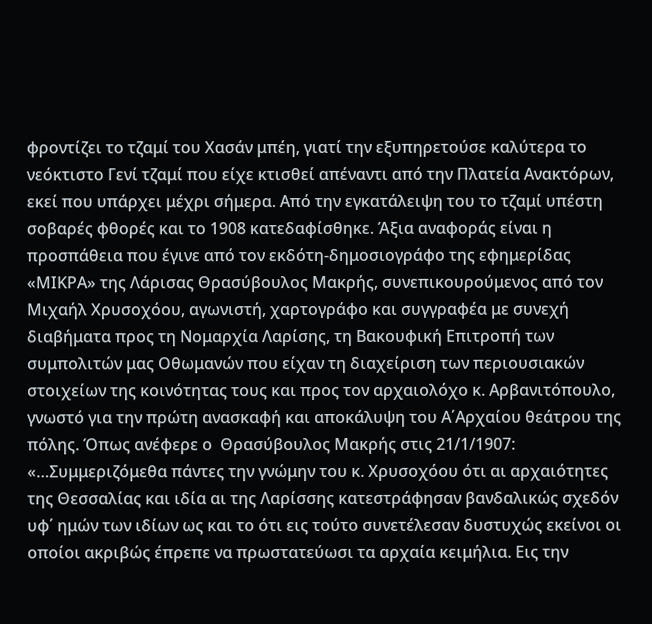φροντίζει το τζαμί του Χασάν μπέη, γιατί την εξυπηρετούσε καλύτερα το νεόκτιστο Γενί τζαμί που είχε κτισθεί απέναντι από την Πλατεία Ανακτόρων, εκεί που υπάρχει μέχρι σήμερα. Από την εγκατάλειψη του το τζαμί υπέστη σοβαρές φθορές και το 1908 κατεδαφίσθηκε. Άξια αναφοράς είναι η προσπάθεια που έγινε από τον εκδότη-δημοσιογράφο της εφημερίδας «ΜΙΚΡΑ» της Λάρισας Θρασύβουλος Μακρής, συνεπικουρούμενος από τον Μιχαήλ Χρυσοχόου, αγωνιστή, χαρτογράφο και συγγραφέα με συνεχή διαβήματα προς τη Νομαρχία Λαρίσης, τη Βακουφική Επιτροπή των συμπολιτών μας Οθωμανών που είχαν τη διαχείριση των περιουσιακών στοιχείων της κοινότητας τους και προς τον αρχαιολόχο κ. Αρβανιτόπουλο, γνωστό για την πρώτη ανασκαφή και αποκάλυψη του Α΄Αρχαίου θεάτρου της πόλης. Όπως ανέφερε ο  Θρασύβουλος Μακρής στις 21/1/1907: «…Συμμεριζόμεθα πάντες την γνώμην του κ. Χρυσοχόου ότι αι αρχαιότητες της Θεσσαλίας και ιδία αι της Λαρίσσης κατεστράφησαν βανδαλικώς σχεδόν υφ΄ ημών των ιδίων ως και το ότι εις τούτο συνετέλεσαν δυστυχώς εκείνοι οι οποίοι ακριβώς έπρεπε να πρωστατεύωσι τα αρχαία κειμήλια. Εις την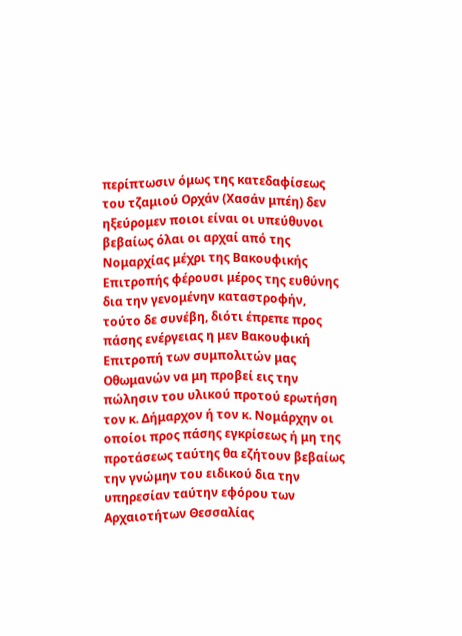περίπτωσιν όμως της κατεδαφίσεως του τζαμιού Ορχάν (Χασάν μπέη) δεν ηξεύρομεν ποιοι είναι οι υπεύθυνοι βεβαίως όλαι οι αρχαί από της Νομαρχίας μέχρι της Βακουφικής Επιτροπής φέρουσι μέρος της ευθύνης δια την γενομένην καταστροφήν, τούτο δε συνέβη, διότι έπρεπε προς πάσης ενέργειας η μεν Βακουφική Επιτροπή των συμπολιτών μας Οθωμανών να μη προβεί εις την πώλησιν του υλικού προτού ερωτήση τον κ. Δήμαρχον ή τον κ. Νομάρχην οι οποίοι προς πάσης εγκρίσεως ή μη της προτάσεως ταύτης θα εζήτουν βεβαίως την γνώμην του ειδικού δια την υπηρεσίαν ταύτην εφόρου των Αρχαιοτήτων Θεσσαλίας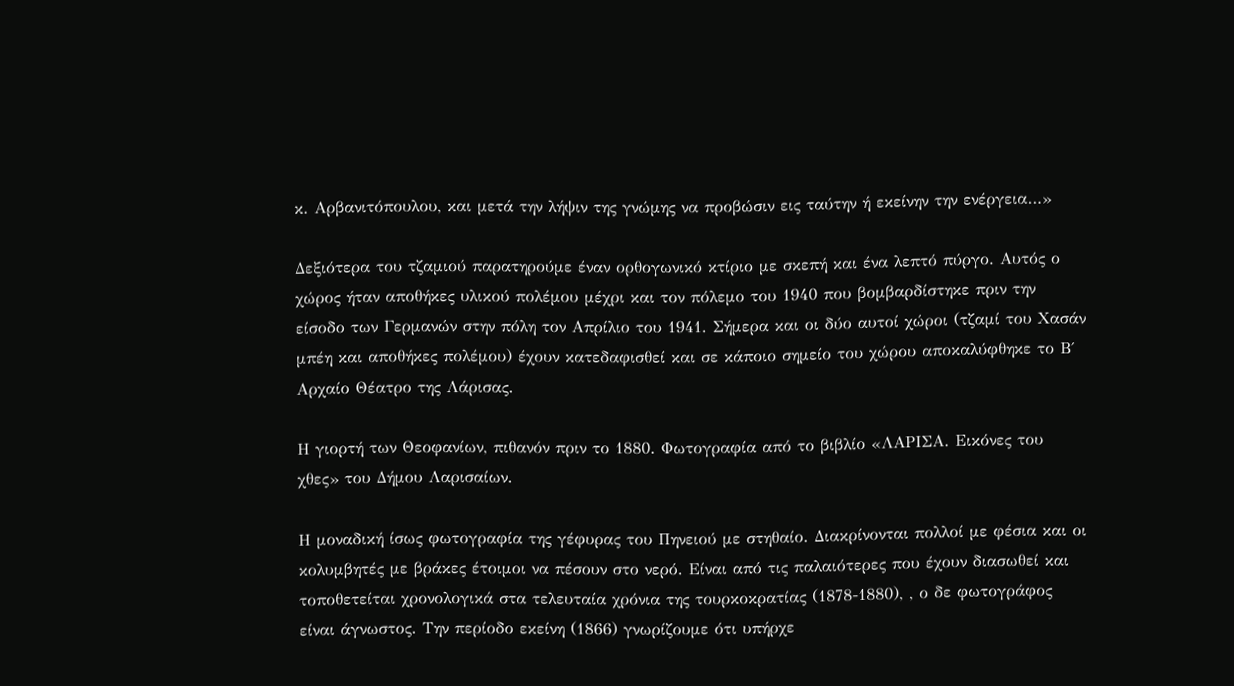κ. Αρβανιτόπουλου, και μετά την λήψιν της γνώμης να προβώσιν εις ταύτην ή εκείνην την ενέργεια…»

Δεξιότερα του τζαμιού παρατηρούμε έναν ορθογωνικό κτίριο με σκεπή και ένα λεπτό πύργο. Αυτός ο χώρος ήταν αποθήκες υλικού πολέμου μέχρι και τον πόλεμο του 1940 που βομβαρδίστηκε πριν την είσοδο των Γερμανών στην πόλη τον Απρίλιο του 1941. Σήμερα και οι δύο αυτοί χώροι (τζαμί του Χασάν μπέη και αποθήκες πολέμου) έχουν κατεδαφισθεί και σε κάποιο σημείο του χώρου αποκαλύφθηκε το Β΄ Αρχαίο Θέατρο της Λάρισας.

Η γιορτή των Θεοφανίων, πιθανόν πριν το 1880. Φωτογραφία από το βιβλίο «ΛΑΡΙΣΑ. Εικόνες του χθες» του Δήμου Λαρισαίων.

Η μοναδική ίσως φωτογραφία της γέφυρας του Πηνειού με στηθαίο. Διακρίνονται πολλοί με φέσια και οι κολυμβητές με βράκες έτοιμοι να πέσουν στο νερό. Είναι από τις παλαιότερες που έχουν διασωθεί και τοποθετείται χρονολογικά στα τελευταία χρόνια της τουρκοκρατίας (1878-1880), , ο δε φωτογράφος είναι άγνωστος. Την περίοδο εκείνη (1866) γνωρίζουμε ότι υπήρχε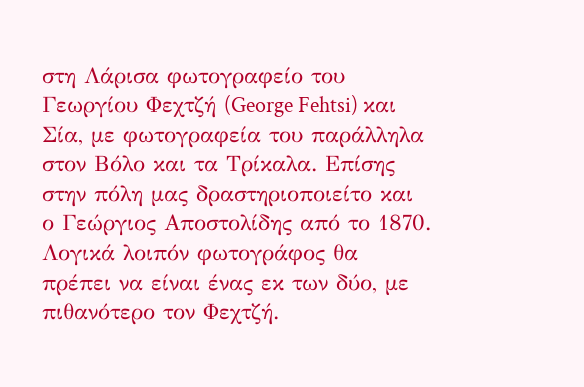στη Λάρισα φωτογραφείο του Γεωργίου Φεχτζή (George Fehtsi) και Σία, με φωτογραφεία του παράλληλα στον Βόλο και τα Τρίκαλα. Επίσης στην πόλη μας δραστηριοποιείτο και ο Γεώργιος Αποστολίδης από το 1870. Λογικά λοιπόν φωτογράφος θα πρέπει να είναι ένας εκ των δύο, με πιθανότερο τον Φεχτζή.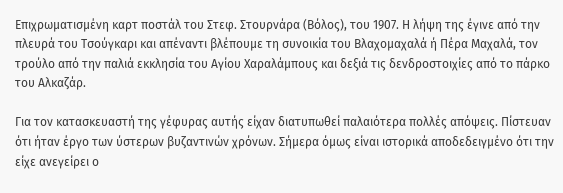Επιχρωματισμένη καρτ ποστάλ του Στεφ. Στουρνάρα (Βόλος), του 1907. Η λήψη της έγινε από την πλευρά του Τσούγκαρι και απέναντι βλέπουμε τη συνοικία του Βλαχομαχαλά ή Πέρα Μαχαλά, τον τρούλο από την παλιά εκκλησία του Αγίου Χαραλάμπους και δεξιά τις δενδροστοιχίες από το πάρκο του Αλκαζάρ.

Για τον κατασκευαστή της γέφυρας αυτής είχαν διατυπωθεί παλαιότερα πολλές απόψεις. Πίστευαν ότι ήταν έργο των ύστερων βυζαντινών χρόνων. Σήμερα όμως είναι ιστορικά αποδεδειγμένο ότι την είχε ανεγείρει ο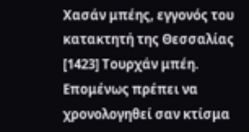Χασάν μπέης, εγγονός του κατακτητή της Θεσσαλίας [1423] Τουρχάν μπέη. Επομένως πρέπει να χρονολογηθεί σαν κτίσμα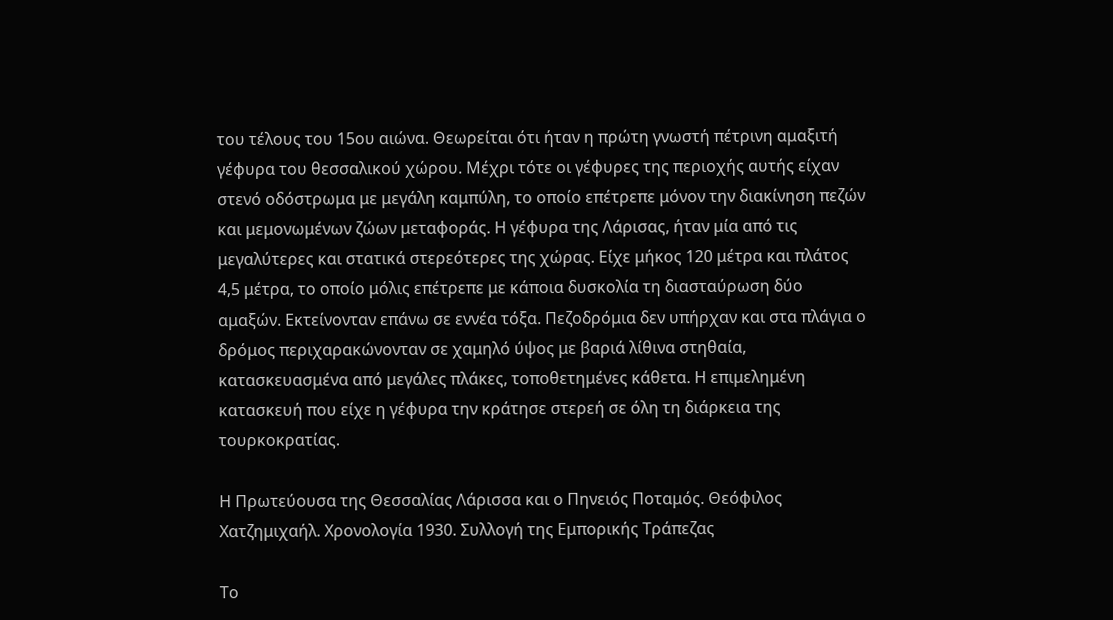του τέλους του 15ου αιώνα. Θεωρείται ότι ήταν η πρώτη γνωστή πέτρινη αμαξιτή γέφυρα του θεσσαλικού χώρου. Μέχρι τότε οι γέφυρες της περιοχής αυτής είχαν στενό οδόστρωμα με μεγάλη καμπύλη, το οποίο επέτρεπε μόνον την διακίνηση πεζών και μεμονωμένων ζώων μεταφοράς. Η γέφυρα της Λάρισας, ήταν μία από τις μεγαλύτερες και στατικά στερεότερες της χώρας. Είχε μήκος 120 μέτρα και πλάτος 4,5 μέτρα, το οποίο μόλις επέτρεπε με κάποια δυσκολία τη διασταύρωση δύο αμαξών. Εκτείνονταν επάνω σε εννέα τόξα. Πεζοδρόμια δεν υπήρχαν και στα πλάγια ο δρόμος περιχαρακώνονταν σε χαμηλό ύψος με βαριά λίθινα στηθαία, κατασκευασμένα από μεγάλες πλάκες, τοποθετημένες κάθετα. Η επιμελημένη κατασκευή που είχε η γέφυρα την κράτησε στερεή σε όλη τη διάρκεια της τουρκοκρατίας.

Η Πρωτεύουσα της Θεσσαλίας Λάρισσα και ο Πηνειός Ποταμός. Θεόφιλος Χατζημιχαήλ. Χρονολογία 1930. Συλλογή της Εμπορικής Τράπεζας

Το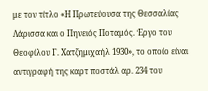με τον τίτλο «Η Πρωτεύουσα της Θεσσαλίας Λάρισσα και ο Πηνειός Ποταμός. Έργο του Θεοφίλου Γ. Χατζημιχαήλ 1930», το οποίο είναι αντιγραφή της καρτ ποστάλ αρ. 234 του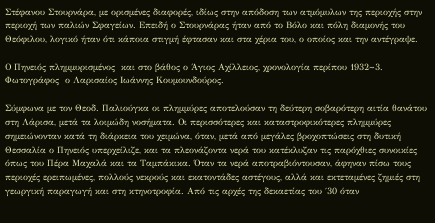Στέφανου Στουρνάρα, με ορισμένες διαφορές, ιδίως στην απόδοση των ατμόμυλων της περιοχής στην περιοχή των παλιών Σφαγείων. Επειδή ο Στουρνάρας ήταν από το Βόλο και πόλη διαμονής του Θεόφιλου, λογικό ήταν ότι κάποια στιγμή έφτασαν και στα χέρια του, ο οποίος και την αντέγραψε.

Ο Πηνειός πλημμυρισμένος  και στο βάθος ο Άγιος Αχίλλειος, χρονολογία περίπου 1932~3. Φωτογράφος  ο Λαρισαίος Ιωάννης Κουμουνδούρος.

Σύμφωνα με τον Θεοδ. Παλιούγκα οι πλημμύρες αποτελούσαν τη δεύτερη σοβαρότερη αιτία θανάτου στη Λάρισα, μετά τα λοιμώδη νοσήματα. Οι περισσότερες και καταστροφικότερες πλημμύρες σημειώνονταν κατά τη διάρκεια του χειμώνα, όταν, μετά από μεγάλες βροχοπτώσεις στη δυτική Θεσσαλία ο Πηνειός υπερχείλιζε, και τα πλεονάζοντα νερά του κατέκλυζαν τις παρόχθιες συνοικίες όπως του Πέρα Μαχαλά και τα Ταμπάκικα. Όταν τα νερά αποτραβιόντουσαν, άφηναν πίσω τους περιοχές ερειπωμένες, πολλούς νεκρούς και εκατοντάδες αστέγους, αλλά και εκτεταμένες ζημιές στη γεωργική παραγωγή και στη κτηνοτροφία. Από τις αρχές της δεκαετίας του ΄30 όταν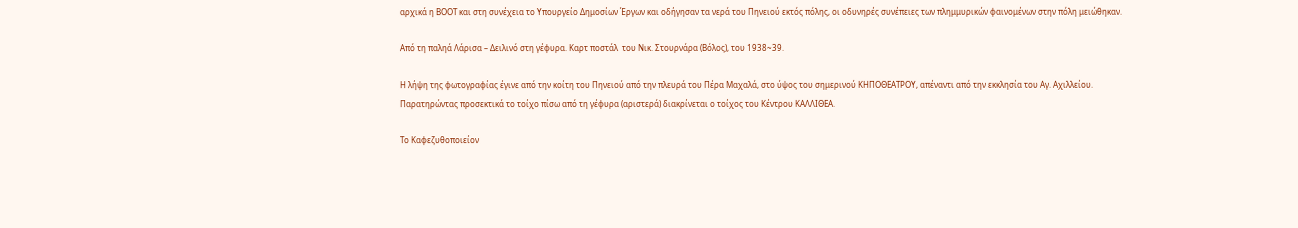αρχικά η ΒΟΟΤ και στη συνέχεια το Υπουργείο Δημοσίων Έργων και οδήγησαν τα νερά του Πηνειού εκτός πόλης, οι οδυνηρές συνέπειες των πλημμυρικών φαινομένων στην πόλη μειώθηκαν.

Από τη παληά Λάρισα – Δειλινό στη γέφυρα. Καρτ ποστάλ  του Νικ. Στουρνάρα (Βόλος), του 1938~39.

Η λήψη της φωτογραφίας έγινε από την κοίτη του Πηνειού από την πλευρά του Πέρα Μαχαλά, στο ύψος του σημερινού ΚΗΠΟΘΕΑΤΡΟΥ, απέναντι από την εκκλησία του Αγ. Αχιλλείου. Παρατηρώντας προσεκτικά το τοίχο πίσω από τη γέφυρα (αριστερά) διακρίνεται ο τοίχος του Κέντρου ΚΑΛΛΙΘΕΑ.

Το Καφεζυθοποιείον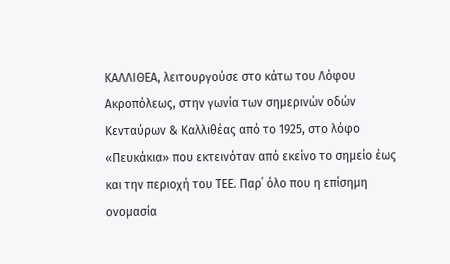ΚΑΛΛΙΘΕΑ, λειτουργούσε στο κάτω του Λόφου Ακροπόλεως, στην γωνία των σημερινών οδών Κενταύρων & Καλλιθέας από το 1925, στο λόφο «Πευκάκια» που εκτεινόταν από εκείνο το σημείο έως και την περιοχή του ΤΕΕ. Παρ΄ όλο που η επίσημη ονομασία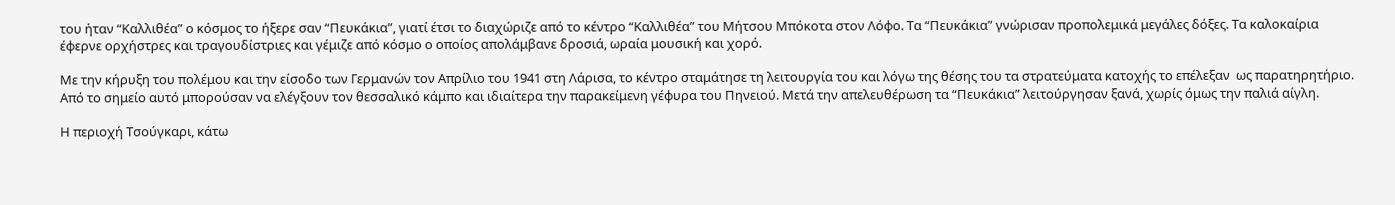του ήταν “Καλλιθέα” ο κόσμος το ήξερε σαν “Πευκάκια”, γιατί έτσι το διαχώριζε από το κέντρο “Καλλιθέα” του Μήτσου Μπόκοτα στον Λόφο. Τα “Πευκάκια” γνώρισαν προπολεμικά μεγάλες δόξες. Τα καλοκαίρια έφερνε ορχήστρες και τραγουδίστριες και γέμιζε από κόσμο ο οποίος απολάμβανε δροσιά, ωραία μουσική και χορό.

Με την κήρυξη του πολέμου και την είσοδο των Γερμανών τον Απρίλιο του 1941 στη Λάρισα, το κέντρο σταμάτησε τη λειτουργία του και λόγω της θέσης του τα στρατεύματα κατοχής το επέλεξαν  ως παρατηρητήριο. Από το σημείο αυτό μπορούσαν να ελέγξουν τον θεσσαλικό κάμπο και ιδιαίτερα την παρακείμενη γέφυρα του Πηνειού. Μετά την απελευθέρωση τα “Πευκάκια” λειτούργησαν ξανά, χωρίς όμως την παλιά αίγλη.

Η περιοχή Τσούγκαρι, κάτω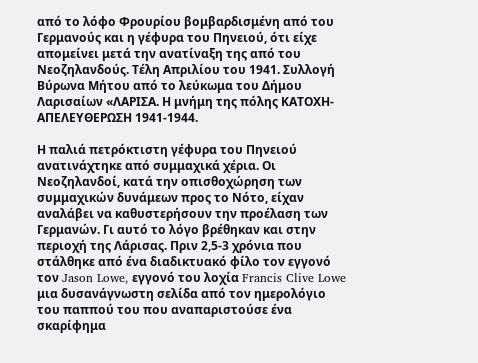από το λόφο Φρουρίου βομβαρδισμένη από του Γερμανούς και η γέφυρα του Πηνειού, ότι είχε απομείνει μετά την ανατίναξη της από του Νεοζηλανδούς. Τέλη Απριλίου του 1941. Συλλογή Βύρωνα Μήτου από το λεύκωμα του Δήμου Λαρισαίων «ΛΑΡΙΣΑ. Η μνήμη της πόλης ΚΑΤΟΧΗ-ΑΠΕΛΕΥΘΕΡΩΣΗ 1941-1944.

Η παλιά πετρόκτιστη γέφυρα του Πηνειού ανατινάχτηκε από συμμαχικά χέρια. Οι Νεοζηλανδοί, κατά την οπισθοχώρηση των συμμαχικών δυνάμεων προς το Νότο, είχαν αναλάβει να καθυστερήσουν την προέλαση των Γερμανών. Γι αυτό το λόγο βρέθηκαν και στην περιοχή της Λάρισας. Πριν 2,5-3 χρόνια που στάλθηκε από ένα διαδικτυακό φίλο τον εγγονό τον Jason Lowe, εγγονό του λοχία Francis Clive Lowe μια δυσανάγνωστη σελίδα από τον ημερολόγιο του παππού του που αναπαριστούσε ένα σκαρίφημα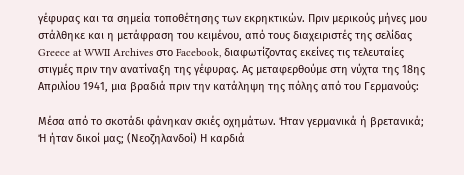γέφυρας και τα σημεία τοποθέτησης των εκρηκτικών. Πριν μερικούς μήνες μου στάλθηκε και η μετάφραση του κειμένου, από τους διαχειριστές της σελίδας Greece at WWII Archives στο Facebook, διαφωτίζοντας εκείνες τις τελευταίες στιγμές πριν την ανατίναξη της γέφυρας. Ας μεταφερθούμε στη νύχτα της 18ης Απριλίου 1941, μια βραδιά πριν την κατάληψη της πόλης από του Γερμανούς:

Μέσα από το σκοτάδι φάνηκαν σκιές οχημάτων. Ήταν γερμανικά ή βρετανικά; Ή ήταν δικοί μας; (Νεοζηλανδοί) Η καρδιά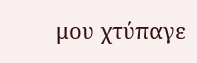μου χτύπαγε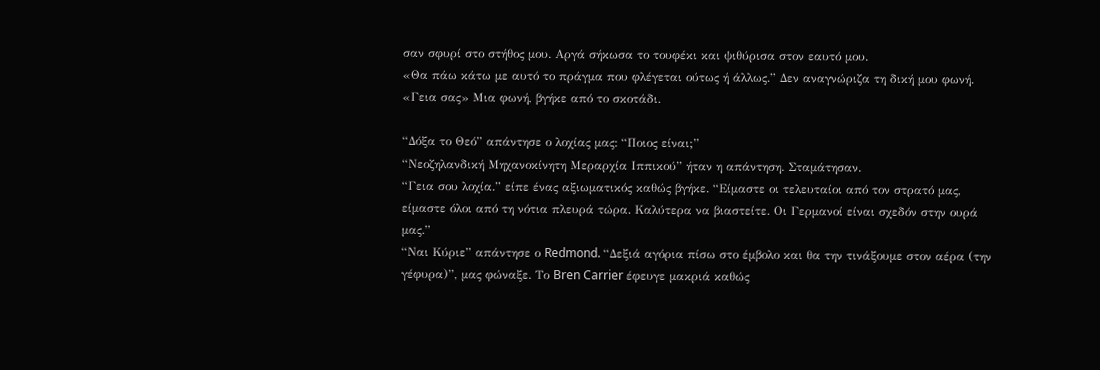σαν σφυρί στο στήθος μου. Αργά σήκωσα το τουφέκι και ψιθύρισα στον εαυτό μου.
«Θα πάω κάτω με αυτό το πράγμα που φλέγεται ούτως ή άλλως.” Δεν αναγνώριζα τη δική μου φωνή.
«Γεια σας» Μια φωνή, βγήκε από το σκοτάδι.

“Δόξα το Θεό” απάντησε ο λοχίας μας: “Ποιος είναι;”
“Νεοζηλανδική Μηχανοκίνητη Μεραρχία Ιππικού” ήταν η απάντηση. Σταμάτησαν.
“Γεια σου λοχία.” είπε ένας αξιωματικός καθώς βγήκε. “Είμαστε οι τελευταίοι από τον στρατό μας, είμαστε όλοι από τη νότια πλευρά τώρα. Καλύτερα να βιαστείτε. Οι Γερμανοί είναι σχεδόν στην ουρά μας.”
“Ναι Κύριε” απάντησε ο Redmond. “Δεξιά αγόρια πίσω στο έμβολο και θα την τινάξουμε στον αέρα (την γέφυρα)”, μας φώναξε. Το Bren Carrier έφευγε μακριά καθώς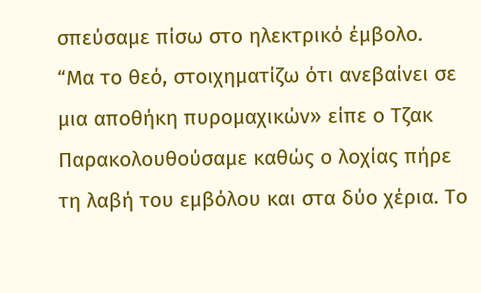σπεύσαμε πίσω στο ηλεκτρικό έμβολο.
“Μα το θεό, στοιχηματίζω ότι ανεβαίνει σε μια αποθήκη πυρομαχικών» είπε ο Τζακ
Παρακολουθούσαμε καθώς ο λοχίας πήρε τη λαβή του εμβόλου και στα δύο χέρια. Το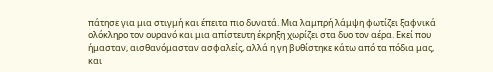πάτησε για μια στιγμή και έπειτα πιο δυνατά. Μια λαμπρή λάμψη φωτίζει ξαφνικά ολόκληρο τον ουρανό και μια απίστευτη έκρηξη χωρίζει στα δυο τον αέρα. Εκεί που ήμασταν, αισθανόμασταν ασφαλείς, αλλά η γη βυθίστηκε κάτω από τα πόδια μας, και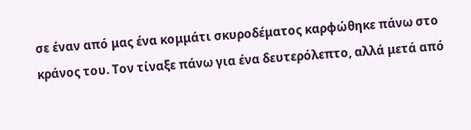σε έναν από μας ένα κομμάτι σκυροδέματος καρφώθηκε πάνω στο κράνος του. Τον τίναξε πάνω για ένα δευτερόλεπτο, αλλά μετά από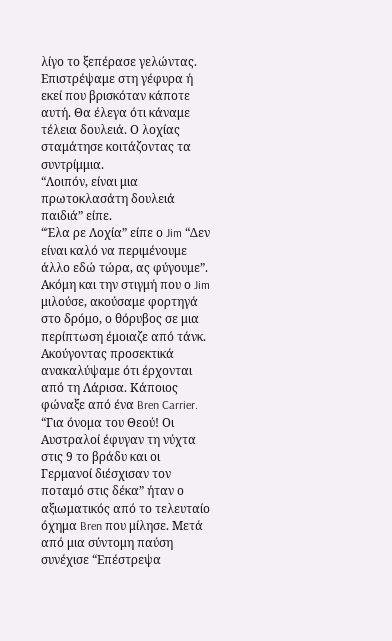λίγο το ξεπέρασε γελώντας.
Επιστρέψαμε στη γέφυρα ή εκεί που βρισκόταν κάποτε αυτή. Θα έλεγα ότι κάναμε τέλεια δουλειά. Ο λοχίας σταμάτησε κοιτάζοντας τα συντρίμμια.
“Λοιπόν, είναι μια πρωτοκλασάτη δουλειά παιδιά” είπε.
“Έλα ρε Λοχία” είπε ο Jim “Δεν είναι καλό να περιμένουμε άλλο εδώ τώρα, ας φύγουμε”.
Ακόμη και την στιγμή που ο Jim μιλούσε, ακούσαμε φορτηγά στο δρόμο, ο θόρυβος σε μια περίπτωση έμοιαζε από τάνκ. Ακούγοντας προσεκτικά ανακαλύψαμε ότι έρχονται από τη Λάρισα. Κάποιος φώναξε από ένα Bren Carrier.
“Για όνομα του Θεού! Οι Αυστραλοί έφυγαν τη νύχτα στις 9 το βράδυ και οι Γερμανοί διέσχισαν τον ποταμό στις δέκα” ήταν ο αξιωματικός από το τελευταίο όχημα Bren που μίλησε. Mετά από μια σύντομη παύση συνέχισε “Επέστρεψα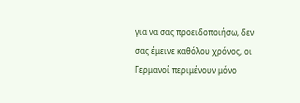για να σας προειδοποιήσω, δεν σας έμεινε καθόλου χρόνος, οι Γερμανοί περιμένουν μόνο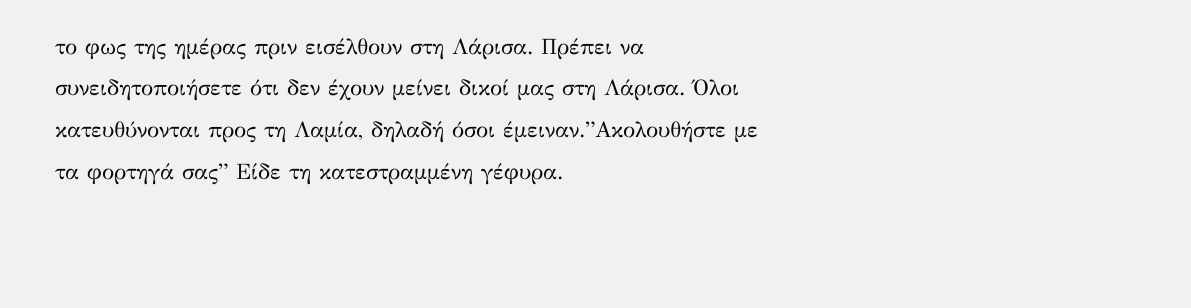το φως της ημέρας πριν εισέλθουν στη Λάρισα. Πρέπει να συνειδητοποιήσετε ότι δεν έχουν μείνει δικοί μας στη Λάρισα. Όλοι κατευθύνονται προς τη Λαμία, δηλαδή όσοι έμειναν.”Ακολουθήστε με τα φορτηγά σας” Είδε τη κατεστραμμένη γέφυρα.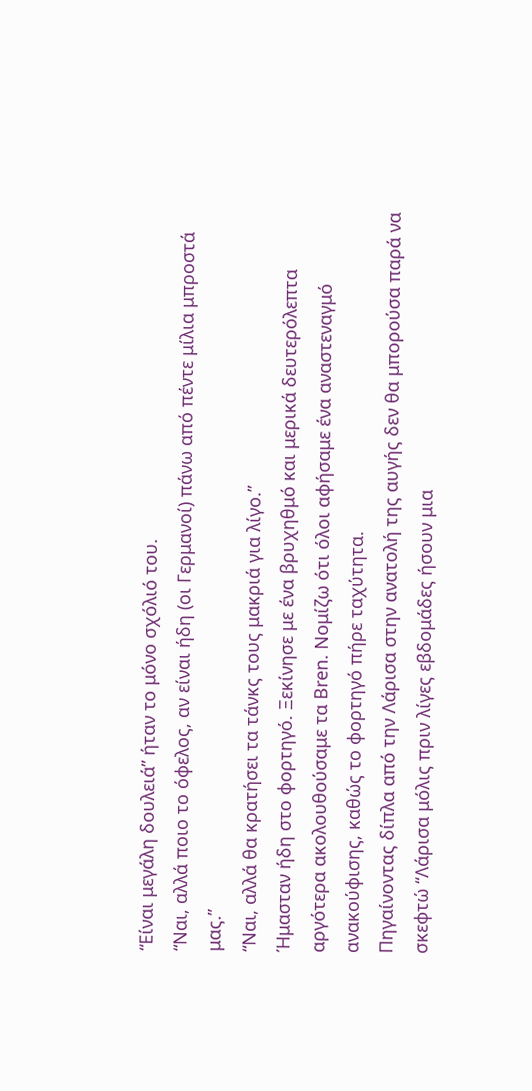“Είναι μεγάλη δουλειά” ήταν το μόνο σχόλιό του.
“Ναι, αλλά ποιο το όφελος, αν είναι ήδη (οι Γερμανοί) πάνω από πέντε μίλια μπροστά μας.”
“Ναι, αλλά θα κρατήσει τα τάνκς τους μακριά για λίγο.”
Ήμασταν ήδη στο φορτηγό. Ξεκίνησε με ένα βρυχηθμό και μερικά δευτερόλεπτα αργότερα ακολουθούσαμε τα Bren. Νομίζω ότι όλοι αφήσαμε ένα αναστεναγμό ανακούφισης, καθώς το φορτηγό πήρε ταχύτητα.
Πηγαίνοντας δίπλα από την Λάρισα στην ανατολή της αυγής δεν θα μπορούσα παρά να σκεφτώ “Λάρισα μόλις πριν λίγες εβδομάδες ήσουν μια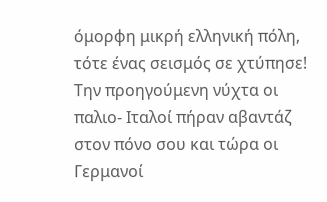όμορφη μικρή ελληνική πόλη, τότε ένας σεισμός σε χτύπησε! Την προηγούμενη νύχτα οι παλιο- Ιταλοί πήραν αβαντάζ στον πόνο σου και τώρα οι Γερμανοί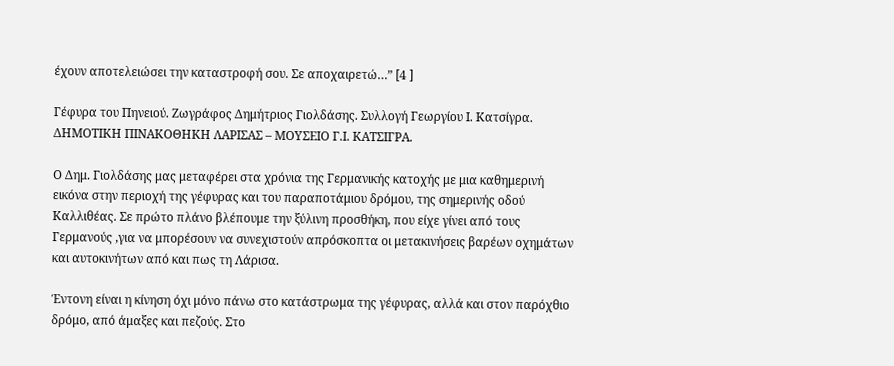έχουν αποτελειώσει την καταστροφή σου. Σε αποχαιρετώ…” [4 ]

Γέφυρα του Πηνειού. Ζωγράφος Δημήτριος Γιολδάσης. Συλλογή Γεωργίου Ι. Κατσίγρα. ΔΗΜΟΤΙΚΗ ΠΙΝΑΚΟΘΗΚΗ ΛΑΡΙΣΑΣ – ΜΟΥΣΕΙΟ Γ.Ι. ΚΑΤΣΙΓΡΑ.

Ο Δημ. Γιολδάσης μας μεταφέρει στα χρόνια της Γερμανικής κατοχής με μια καθημερινή εικόνα στην περιοχή της γέφυρας και του παραποτάμιου δρόμου, της σημερινής οδού Καλλιθέας. Σε πρώτο πλάνο βλέπουμε την ξύλινη προσθήκη, που είχε γίνει από τους Γερμανούς ,για να μπορέσουν να συνεχιστούν απρόσκοπτα οι μετακινήσεις βαρέων οχημάτων και αυτοκινήτων από και πως τη Λάρισα.

Έντονη είναι η κίνηση όχι μόνο πάνω στο κατάστρωμα της γέφυρας, αλλά και στον παρόχθιο δρόμο, από άμαξες και πεζούς. Στο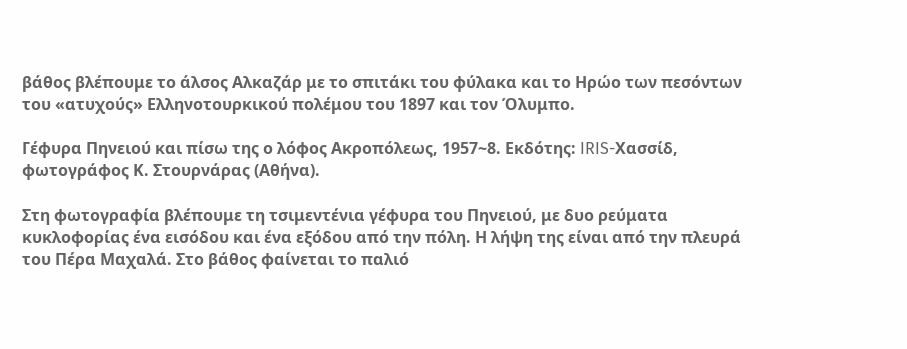βάθος βλέπουμε το άλσος Αλκαζάρ με το σπιτάκι του φύλακα και το Ηρώο των πεσόντων του «ατυχούς» Ελληνοτουρκικού πολέμου του 1897 και τον Όλυμπο.

Γέφυρα Πηνειού και πίσω της ο λόφος Ακροπόλεως, 1957~8. Εκδότης: IRIS-Χασσίδ, φωτογράφος Κ. Στουρνάρας (Αθήνα).

Στη φωτογραφία βλέπουμε τη τσιμεντένια γέφυρα του Πηνειού, με δυο ρεύματα κυκλοφορίας ένα εισόδου και ένα εξόδου από την πόλη. Η λήψη της είναι από την πλευρά του Πέρα Μαχαλά. Στο βάθος φαίνεται το παλιό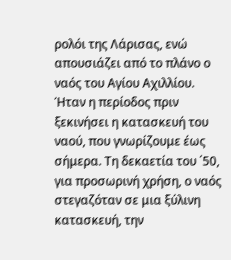ρολόι της Λάρισας, ενώ απουσιάζει από το πλάνο ο ναός του Αγίου Αχιλλίου. Ήταν η περίοδος πριν ξεκινήσει η κατασκευή του ναού, που γνωρίζουμε έως σήμερα. Τη δεκαετία του ΄50, για προσωρινή χρήση, ο ναός στεγαζόταν σε μια ξύλινη κατασκευή, την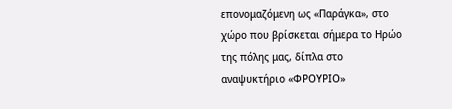επονομαζόμενη ως «Παράγκα», στο χώρο που βρίσκεται σήμερα το Ηρώο της πόλης μας, δίπλα στο αναψυκτήριο «ΦΡΟΥΡΙΟ»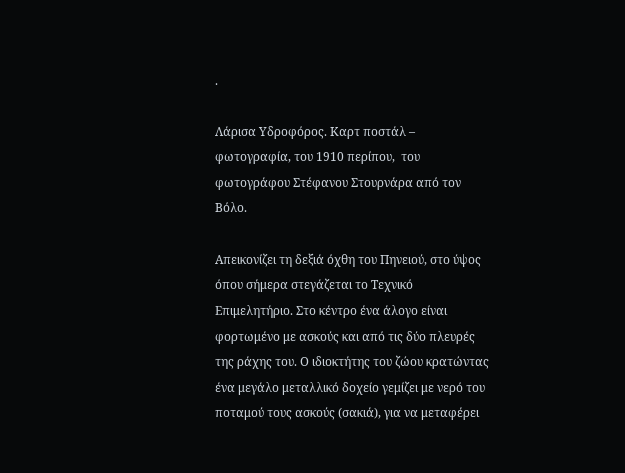.

Λάρισα Υδροφόρος. Καρτ ποστάλ – φωτογραφία, του 1910 περίπου,  του φωτογράφου Στέφανου Στουρνάρα από τον Βόλο.

Απεικονίζει τη δεξιά όχθη του Πηνειού, στο ύψος όπου σήμερα στεγάζεται το Τεχνικό Επιμελητήριο. Στο κέντρο ένα άλογο είναι φορτωμένο με ασκούς και από τις δύο πλευρές της ράχης του. Ο ιδιοκτήτης του ζώου κρατώντας ένα μεγάλο μεταλλικό δοχείο γεμίζει με νερό του ποταμού τους ασκούς (σακιά), για να μεταφέρει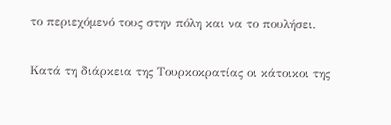το περιεχόμενό τους στην πόλη και να το πουλήσει.

Κατά τη διάρκεια της Τουρκοκρατίας οι κάτοικοι της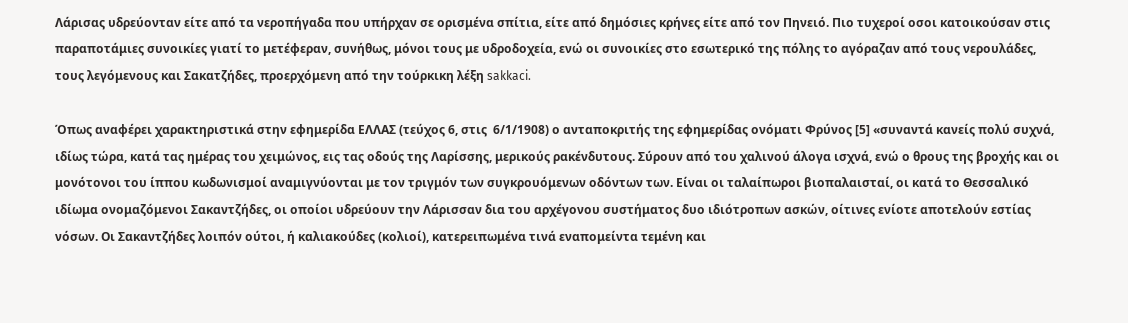Λάρισας υδρεύονταν είτε από τα νεροπήγαδα που υπήρχαν σε ορισμένα σπίτια, είτε από δημόσιες κρήνες είτε από τον Πηνειό. Πιο τυχεροί οσοι κατοικούσαν στις παραποτάμιες συνοικίες γιατί το μετέφεραν, συνήθως, μόνοι τους με υδροδοχεία, ενώ οι συνοικίες στο εσωτερικό της πόλης το αγόραζαν από τους νερουλάδες, τους λεγόμενους και Σακατζήδες, προερχόμενη από την τούρκικη λέξη sakkaci.

Όπως αναφέρει χαρακτηριστικά στην εφημερίδα ΕΛΛΑΣ (τεύχος 6, στις  6/1/1908) ο ανταποκριτής της εφημερίδας ονόματι Φρύνος [5] «συναντά κανείς πολύ συχνά, ιδίως τώρα, κατά τας ημέρας του χειμώνος, εις τας οδούς της Λαρίσσης, μερικούς ρακένδυτους. Σύρουν από του χαλινού άλογα ισχνά, ενώ ο θρους της βροχής και οι μονότονοι του ίππου κωδωνισμοί αναμιγνύονται με τον τριγμόν των συγκρουόμενων οδόντων των. Είναι οι ταλαίπωροι βιοπαλαισταί, οι κατά το Θεσσαλικό ιδίωμα ονομαζόμενοι Σακαντζήδες, οι οποίοι υδρεύουν την Λάρισσαν δια του αρχέγονου συστήματος δυο ιδιότροπων ασκών, οίτινες ενίοτε αποτελούν εστίας νόσων. Οι Σακαντζήδες λοιπόν ούτοι, ή καλιακούδες (κολιοί), κατερειπωμένα τινά εναπομείντα τεμένη και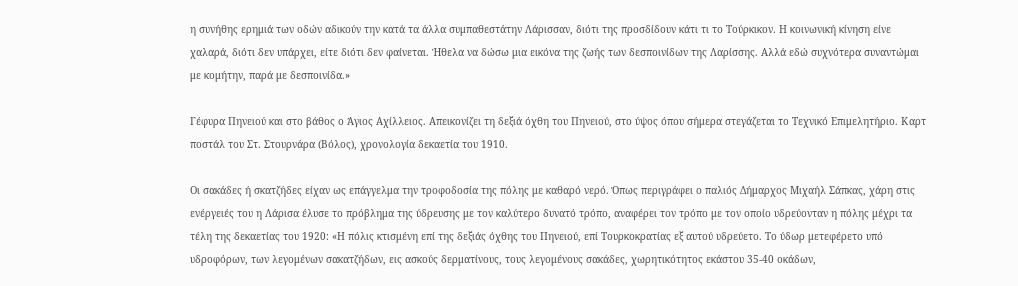η συνήθης ερημιά των οδών αδικούν την κατά τα άλλα συμπαθεστάτην Λάρισσαν, διότι της προσδίδουν κάτι τι το Τούρκικον. Η κοινωνική κίνηση είνε χαλαρά, διότι δεν υπάρχει, είτε διότι δεν φαίνεται. Ήθελα να δώσω μια εικόνα της ζωής των δεσποινίδων της Λαρίσσης. Αλλά εδώ συχνότερα συναντώμαι με κομήτην, παρά με δεσποινίδα.»

Γέφυρα Πηνειού και στο βάθος ο Άγιος Αχίλλειος. Απεικονίζει τη δεξιά όχθη του Πηνειού, στο ύψος όπου σήμερα στεγάζεται το Τεχνικό Επιμελητήριο. Καρτ ποστάλ του Στ. Στουρνάρα (Βόλος), χρονολογία δεκαετία του 1910.

Οι σακάδες ή σκατζήδες είχαν ως επάγγελμα την τροφοδοσία της πόλης με καθαρό νερό. Όπως περιγράφει ο παλιός Δήμαρχος Μιχαήλ Σάπκας, χάρη στις ενέργειές του η Λάρισα έλυσε το πρόβλημα της ύδρευσης με τον καλύτερο δυνατό τρόπο, αναφέρει τον τρόπο με τον οποίο υδρεύονταν η πόλης μέχρι τα τέλη της δεκαετίας του 1920: «Η πόλις κτισμένη επί της δεξιάς όχθης του Πηνειού, επί Τουρκοκρατίας εξ αυτού υδρεύετο. Το ύδωρ μετεφέρετο υπό υδροφόρων, των λεγομένων σακατζήδων, εις ασκούς δερματίνους, τους λεγομένους σακάδες, χωρητικότητος εκάστου 35-40 οκάδων,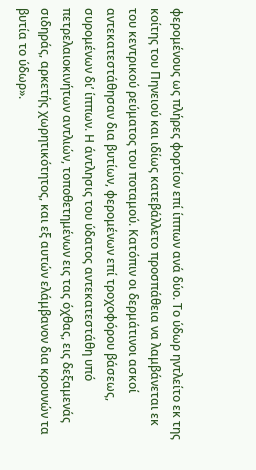φερομένους ως πλήρες φορτίον επί ίππων ανά δύο. Το ύδωρ ηντλείτο εκ της κοίτης του Πηνειού και ιδίως κατεβάλλετο προσπάθεια να λαμβάνεται εκ του κεντρικού ρεύματος του ποταμού. Κατόπιν οι δερμάτινοι ασκοί αντεκατεστάθησαν δια βυτίων, φερομένων επί τροχοφόρου βάσεως, συρομένων δι’ ίππων. Η άντλησις του ύδατος αντεκατεστάθη υπό πετρελαιοκινήτων αντλιών, τοποθετημένων εις τας όχθας, εις δεξαμενάς σιδηράς, αρκετής χωρητικότητος, και εξ αυτών ελάμβανον δια κρουνών τα βυτία το ύδωρ».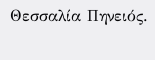Θεσσαλία Πηνειός.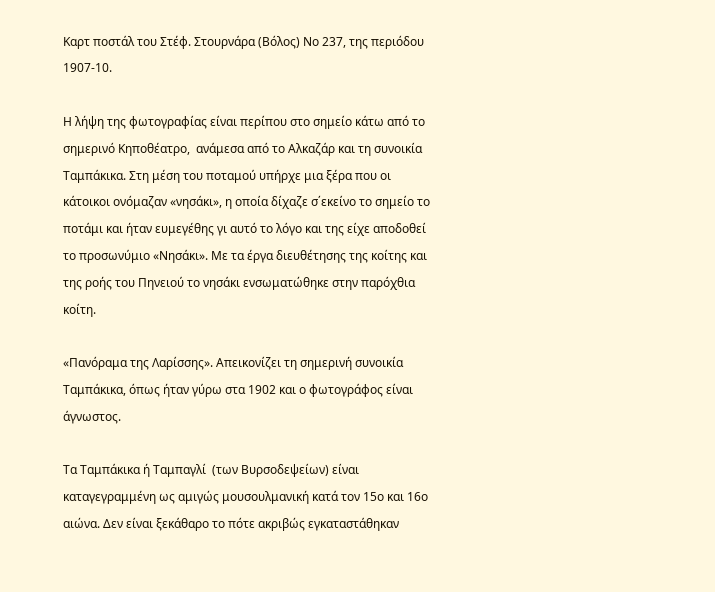Καρτ ποστάλ του Στέφ. Στουρνάρα (Βόλος) Νο 237, της περιόδου 1907-10.

Η λήψη της φωτογραφίας είναι περίπου στο σημείο κάτω από το σημερινό Κηποθέατρο,  ανάμεσα από το Αλκαζάρ και τη συνοικία Ταμπάκικα. Στη μέση του ποταμού υπήρχε μια ξέρα που οι κάτοικοι ονόμαζαν «νησάκι», η οποία δίχαζε σ΄εκείνο το σημείο το ποτάμι και ήταν ευμεγέθης γι αυτό το λόγο και της είχε αποδοθεί το προσωνύμιο «Νησάκι». Με τα έργα διευθέτησης της κοίτης και της ροής του Πηνειού το νησάκι ενσωματώθηκε στην παρόχθια κοίτη.

«Πανόραμα της Λαρίσσης». Απεικονίζει τη σημερινή συνοικία Ταμπάκικα, όπως ήταν γύρω στα 1902 και ο φωτογράφος είναι άγνωστος.

Τα Ταμπάκικα ή Ταμπαγλί  (των Βυρσοδεψείων) είναι καταγεγραμμένη ως αμιγώς μουσουλμανική κατά τον 15ο και 16ο αιώνα. Δεν είναι ξεκάθαρο το πότε ακριβώς εγκαταστάθηκαν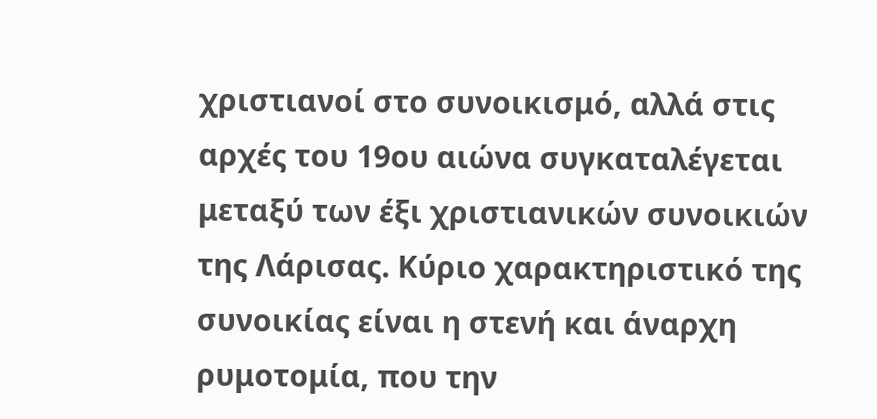χριστιανοί στο συνοικισμό, αλλά στις αρχές του 19ου αιώνα συγκαταλέγεται μεταξύ των έξι χριστιανικών συνοικιών της Λάρισας. Κύριο χαρακτηριστικό της συνοικίας είναι η στενή και άναρχη ρυμοτομία, που την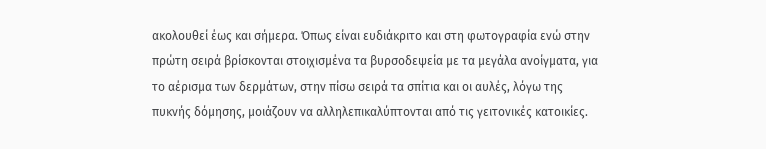ακολουθεί έως και σήμερα. Όπως είναι ευδιάκριτο και στη φωτογραφία ενώ στην πρώτη σειρά βρίσκονται στοιχισμένα τα βυρσοδεψεία με τα μεγάλα ανοίγματα, για το αέρισμα των δερμάτων, στην πίσω σειρά τα σπίτια και οι αυλές, λόγω της πυκνής δόμησης, μοιάζουν να αλληλεπικαλύπτονται από τις γειτονικές κατοικίες.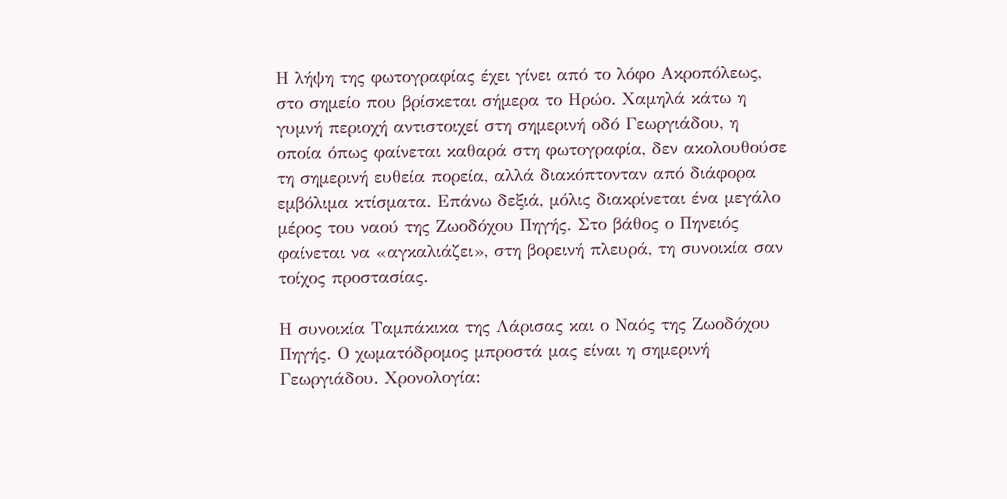Η λήψη της φωτογραφίας έχει γίνει από το λόφο Ακροπόλεως, στο σημείο που βρίσκεται σήμερα το Ηρώο. Χαμηλά κάτω η γυμνή περιοχή αντιστοιχεί στη σημερινή οδό Γεωργιάδου, η οποία όπως φαίνεται καθαρά στη φωτογραφία, δεν ακολουθούσε τη σημερινή ευθεία πορεία, αλλά διακόπτονταν από διάφορα εμβόλιμα κτίσματα. Επάνω δεξιά, μόλις διακρίνεται ένα μεγάλο μέρος του ναού της Ζωοδόχου Πηγής. Στο βάθος ο Πηνειός φαίνεται να «αγκαλιάζει», στη βορεινή πλευρά, τη συνοικία σαν τοίχος προστασίας.

Η συνοικία Ταμπάκικα της Λάρισας και ο Ναός της Ζωοδόχου Πηγής. Ο χωματόδρομος μπροστά μας είναι η σημερινή Γεωργιάδου. Χρονολογία: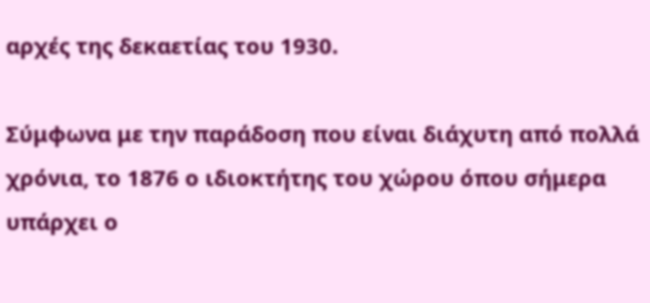αρχές της δεκαετίας του 1930.

Σύμφωνα με την παράδοση που είναι διάχυτη από πολλά χρόνια, το 1876 ο ιδιοκτήτης του χώρου όπου σήμερα υπάρχει ο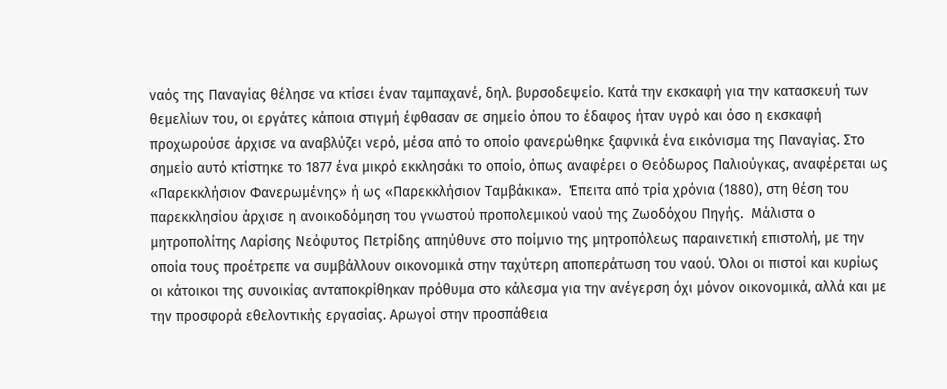ναός της Παναγίας θέλησε να κτίσει έναν ταμπαχανέ, δηλ. βυρσοδεψείο. Κατά την εκσκαφή για την κατασκευή των θεμελίων του, οι εργάτες κάποια στιγμή έφθασαν σε σημείο όπου το έδαφος ήταν υγρό και όσο η εκσκαφή προχωρούσε άρχισε να αναβλύζει νερό, μέσα από το οποίο φανερώθηκε ξαφνικά ένα εικόνισμα της Παναγίας. Στο σημείο αυτό κτίστηκε το 1877 ένα μικρό εκκλησάκι το οποίο, όπως αναφέρει ο Θεόδωρος Παλιούγκας, αναφέρεται ως «Παρεκκλήσιον Φανερωμένης» ή ως «Παρεκκλήσιον Ταμβάκικα».  Έπειτα από τρία χρόνια (1880), στη θέση του παρεκκλησίου άρχισε η ανοικοδόμηση του γνωστού προπολεμικού ναού της Ζωοδόχου Πηγής.  Μάλιστα ο μητροπολίτης Λαρίσης Νεόφυτος Πετρίδης απηύθυνε στο ποίμνιο της μητροπόλεως παραινετική επιστολή, με την οποία τους προέτρεπε να συμβάλλουν οικονομικά στην ταχύτερη αποπεράτωση του ναού. Όλοι οι πιστοί και κυρίως οι κάτοικοι της συνοικίας ανταποκρίθηκαν πρόθυμα στο κάλεσμα για την ανέγερση όχι μόνον οικονομικά, αλλά και με την προσφορά εθελοντικής εργασίας. Αρωγοί στην προσπάθεια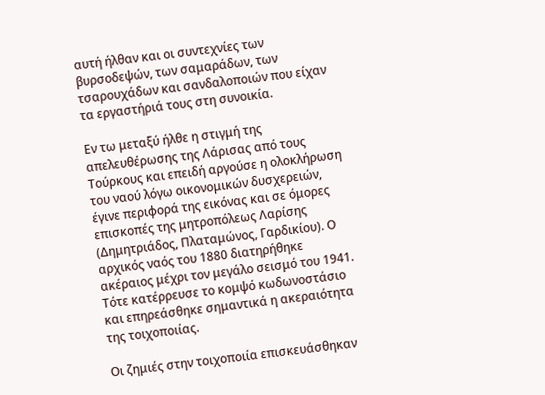αυτή ήλθαν και οι συντεχνίες των βυρσοδεψών, των σαμαράδων, των τσαρουχάδων και σανδαλοποιών που είχαν τα εργαστήριά τους στη συνοικία.

Εν τω μεταξύ ήλθε η στιγμή της απελευθέρωσης της Λάρισας από τους Τούρκους και επειδή αργούσε η ολοκλήρωση του ναού λόγω οικονομικών δυσχερειών, έγινε περιφορά της εικόνας και σε όμορες επισκοπές της μητροπόλεως Λαρίσης (Δημητριάδος, Πλαταμώνος, Γαρδικίου). Ο αρχικός ναός του 1880 διατηρήθηκε ακέραιος μέχρι τον μεγάλο σεισμό του 1941. Τότε κατέρρευσε το κομψό κωδωνοστάσιο και επηρεάσθηκε σημαντικά η ακεραιότητα της τοιχοποιίας.

Οι ζημιές στην τοιχοποιία επισκευάσθηκαν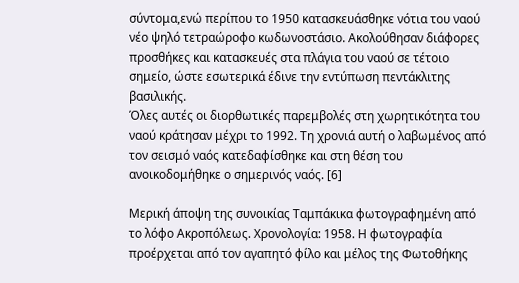σύντομα,ενώ περίπου το 1950 κατασκευάσθηκε νότια του ναού νέο ψηλό τετραώροφο κωδωνοστάσιο. Ακολούθησαν διάφορες προσθήκες και κατασκευές στα πλάγια του ναού σε τέτοιο σημείο, ώστε εσωτερικά έδινε την εντύπωση πεντάκλιτης βασιλικής.
Όλες αυτές οι διορθωτικές παρεμβολές στη χωρητικότητα του ναού κράτησαν μέχρι το 1992. Τη χρονιά αυτή ο λαβωμένος από τον σεισμό ναός κατεδαφίσθηκε και στη θέση του ανοικοδομήθηκε ο σημερινός ναός. [6]

Μερική άποψη της συνοικίας Ταμπάκικα φωτογραφημένη από το λόφο Ακροπόλεως. Χρονολογία: 1958. Η φωτογραφία προέρχεται από τον αγαπητό φίλο και μέλος της Φωτοθήκης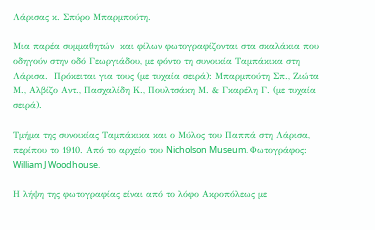Λάρισας κ. Σπύρο Μπαρμπούτη.

Μια παρέα συμμαθητών  και φίλων φωτογραφίζονται στα σκαλάκια που οδηγούν στην οδό Γεωργιάδου, με φόντο τη συνοικία Ταμπάκικα στη Λάρισα.  Πρόκειται για τους (με τυχαία σειρά): Μπαρμπούτη Σπ., Ζιώτα Μ., Αλβίζο Αντ., Πασχαλίδη Κ., Πουλτσάκη Μ. & Γκαρέλη Γ. (με τυχαία σειρά).

Τμήμα της συνοικίας Ταμπάκικα και ο Μύλος του Παππά στη Λάρισα, περίπου το 1910. Από το αρχείο του Nicholson Museum. Φωτογράφος: William J Woodhouse.

Η λήψη της φωτογραφίας είναι από το λόφο Ακροπόλεως με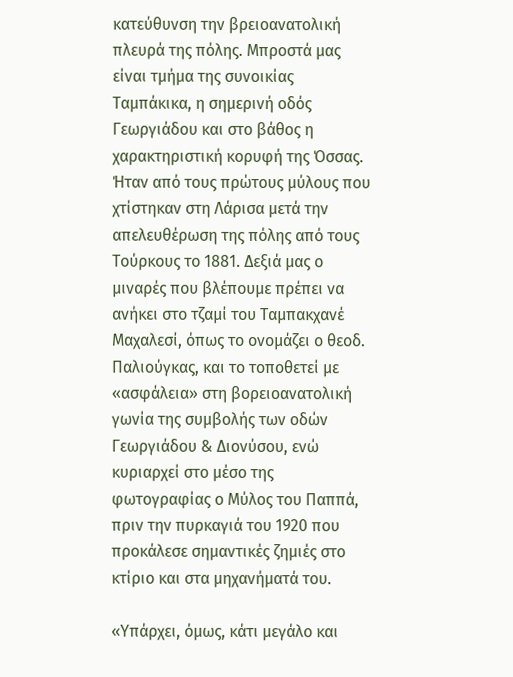κατεύθυνση την βρειοανατολική πλευρά της πόλης. Μπροστά μας είναι τμήμα της συνοικίας Ταμπάκικα, η σημερινή οδός Γεωργιάδου και στο βάθος η χαρακτηριστική κορυφή της Όσσας. Ήταν από τους πρώτους μύλους που χτίστηκαν στη Λάρισα μετά την απελευθέρωση της πόλης από τους Τούρκους το 1881. Δεξιά μας ο μιναρές που βλέπουμε πρέπει να ανήκει στο τζαμί του Ταμπακχανέ Μαχαλεσί, όπως το ονομάζει ο θεοδ. Παλιούγκας, και το τοποθετεί με «ασφάλεια» στη βορειοανατολική γωνία της συμβολής των οδών Γεωργιάδου & Διονύσου, ενώ κυριαρχεί στο μέσο της φωτογραφίας ο Μύλος του Παππά, πριν την πυρκαγιά του 1920 που προκάλεσε σημαντικές ζημιές στο κτίριο και στα μηχανήματά του.

«Υπάρχει, όμως, κάτι μεγάλο και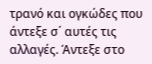τρανό και ογκώδες που άντεξε σ΄ αυτές τις αλλαγές. Άντεξε στο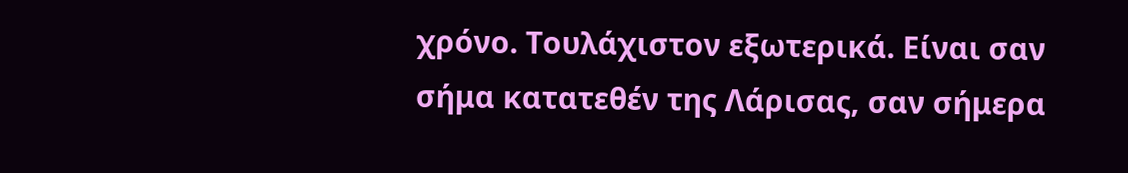χρόνο. Τουλάχιστον εξωτερικά. Είναι σαν σήμα κατατεθέν της Λάρισας, σαν σήμερα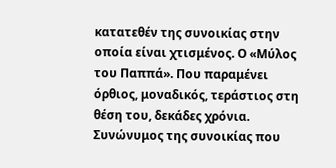κατατεθέν της συνοικίας στην οποία είναι χτισμένος. Ο «Μύλος του Παππά». Που παραμένει όρθιος, μοναδικός, τεράστιος στη θέση του, δεκάδες χρόνια. Συνώνυμος της συνοικίας που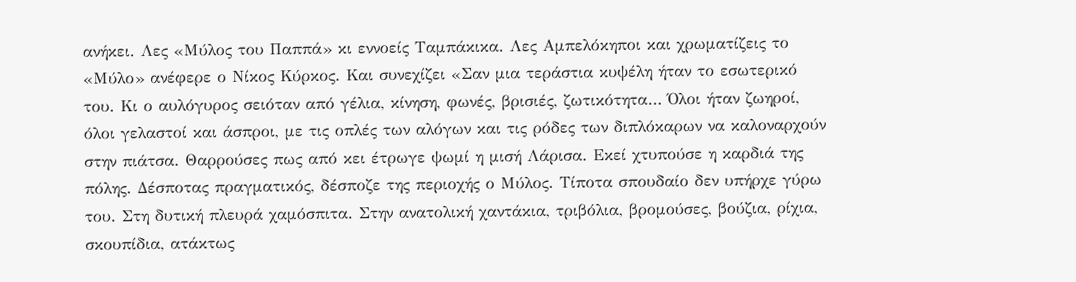ανήκει. Λες «Μύλος του Παππά» κι εννοείς Ταμπάκικα. Λες Αμπελόκηποι και χρωματίζεις το «Μύλο» ανέφερε ο Νίκος Κύρκος. Και συνεχίζει «Σαν μια τεράστια κυψέλη ήταν το εσωτερικό του. Κι ο αυλόγυρος σειόταν από γέλια, κίνηση, φωνές, βρισιές, ζωτικότητα… Όλοι ήταν ζωηροί, όλοι γελαστοί και άσπροι, με τις οπλές των αλόγων και τις ρόδες των διπλόκαρων να καλοναρχούν στην πιάτσα. Θαρρούσες πως από κει έτρωγε ψωμί η μισή Λάρισα. Εκεί χτυπούσε η καρδιά της πόλης. Δέσποτας πραγματικός, δέσποζε της περιοχής ο Μύλος. Τίποτα σπουδαίο δεν υπήρχε γύρω του. Στη δυτική πλευρά χαμόσπιτα. Στην ανατολική χαντάκια, τριβόλια, βρομούσες, βούζια, ρίχια, σκουπίδια, ατάκτως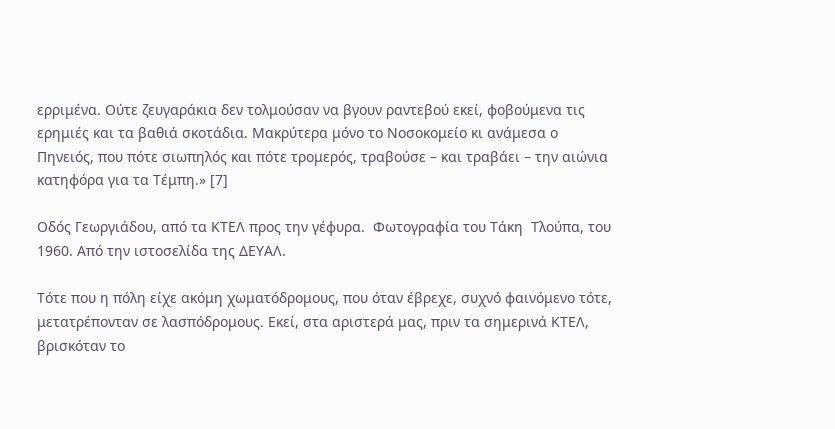ερριμένα. Ούτε ζευγαράκια δεν τολμούσαν να βγουν ραντεβού εκεί, φοβούμενα τις ερημιές και τα βαθιά σκοτάδια. Μακρύτερα μόνο το Νοσοκομείο κι ανάμεσα ο Πηνειός, που πότε σιωπηλός και πότε τρομερός, τραβούσε – και τραβάει – την αιώνια κατηφόρα για τα Τέμπη.» [7]

Οδός Γεωργιάδου, από τα ΚΤΕΛ προς την γέφυρα.  Φωτογραφία του Τάκη  Τλούπα, του 1960. Από την ιστοσελίδα της ΔΕΥΑΛ.

Τότε που η πόλη είχε ακόμη χωματόδρομους, που όταν έβρεχε, συχνό φαινόμενο τότε, μετατρέπονταν σε λασπόδρομους. Εκεί, στα αριστερά μας, πριν τα σημερινά ΚΤΕΛ, βρισκόταν το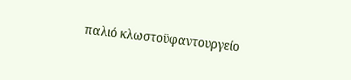παλιό κλωστοϋφαντουργείο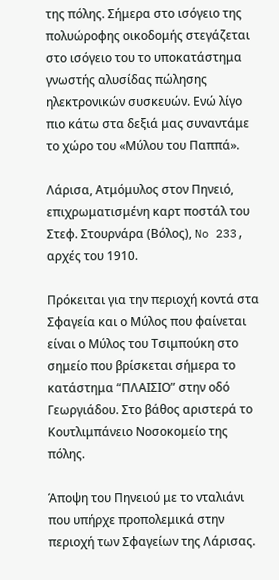της πόλης. Σήμερα στο ισόγειο της πολυώροφης οικοδομής στεγάζεται στο ισόγειο του το υποκατάστημα γνωστής αλυσίδας πώλησης ηλεκτρονικών συσκευών. Ενώ λίγο πιο κάτω στα δεξιά μας συναντάμε το χώρο του «Μύλου του Παππά».

Λάρισα, Ατμόμυλος στον Πηνειό, επιχρωματισμένη καρτ ποστάλ του Στεφ. Στουρνάρα (Βόλος), No 233, αρχές του 1910.

Πρόκειται για την περιοχή κοντά στα Σφαγεία και ο Μύλος που φαίνεται είναι ο Μύλος του Τσιμπούκη στο σημείο που βρίσκεται σήμερα το κατάστημα “ΠΛΑΙΣΙΟ” στην οδό Γεωργιάδου. Στο βάθος αριστερά το Κουτλιμπάνειο Νοσοκομείο της πόλης.

Άποψη του Πηνειού με το νταλιάνι που υπήρχε προπολεμικά στην περιοχή των Σφαγείων της Λάρισας.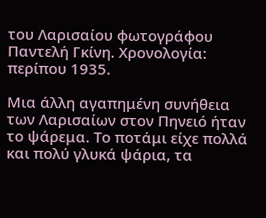του Λαρισαίου φωτογράφου Παντελή Γκίνη. Χρονολογία: περίπου 1935.

Μια άλλη αγαπημένη συνήθεια των Λαρισαίων στον Πηνειό ήταν το ψάρεμα. Το ποτάμι είχε πολλά και πολύ γλυκά ψάρια, τα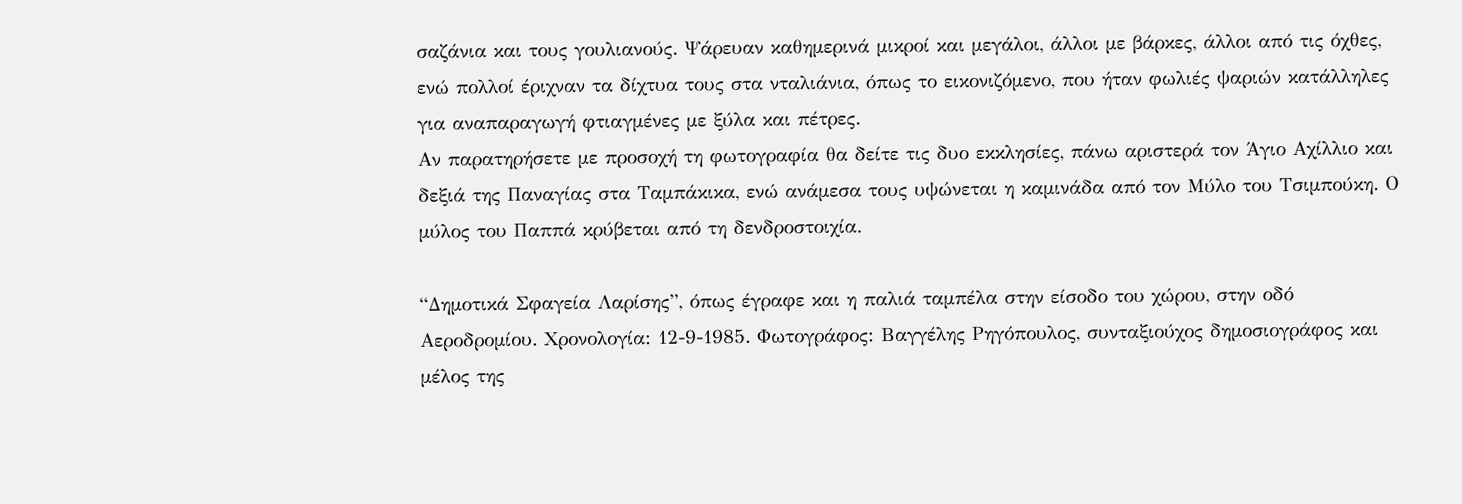σαζάνια και τους γουλιανούς. Ψάρευαν καθημερινά μικροί και μεγάλοι, άλλοι με βάρκες, άλλοι από τις όχθες, ενώ πολλοί έριχναν τα δίχτυα τους στα νταλιάνια, όπως το εικονιζόμενο, που ήταν φωλιές ψαριών κατάλληλες για αναπαραγωγή φτιαγμένες με ξύλα και πέτρες.
Αν παρατηρήσετε με προσοχή τη φωτογραφία θα δείτε τις δυο εκκλησίες, πάνω αριστερά τον Άγιο Αχίλλιο και δεξιά της Παναγίας στα Ταμπάκικα, ενώ ανάμεσα τους υψώνεται η καμινάδα από τον Μύλο του Τσιμπούκη. Ο μύλος του Παππά κρύβεται από τη δενδροστοιχία.

“Δημοτικά Σφαγεία Λαρίσης”, όπως έγραφε και η παλιά ταμπέλα στην είσοδο του χώρου, στην οδό Αεροδρομίου. Χρονολογία: 12-9-1985. Φωτογράφος: Βαγγέλης Ρηγόπουλος, συνταξιούχος δημοσιογράφος και μέλος της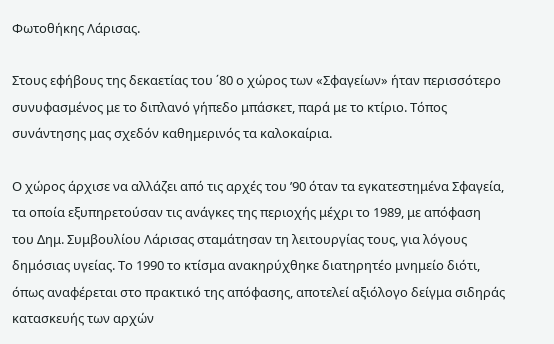Φωτοθήκης Λάρισας.

Στους εφήβους της δεκαετίας του ΄80 ο χώρος των «Σφαγείων» ήταν περισσότερο συνυφασμένος με το διπλανό γήπεδο μπάσκετ, παρά με το κτίριο. Τόπος συνάντησης μας σχεδόν καθημερινός τα καλοκαίρια.

Ο χώρος άρχισε να αλλάζει από τις αρχές του ’90 όταν τα εγκατεστημένα Σφαγεία, τα οποία εξυπηρετούσαν τις ανάγκες της περιοχής μέχρι το 1989, με απόφαση του Δημ. Συμβουλίου Λάρισας σταμάτησαν τη λειτουργίας τους, για λόγους δημόσιας υγείας. Το 1990 το κτίσμα ανακηρύχθηκε διατηρητέο μνημείο διότι, όπως αναφέρεται στο πρακτικό της απόφασης, αποτελεί αξιόλογο δείγμα σιδηράς κατασκευής των αρχών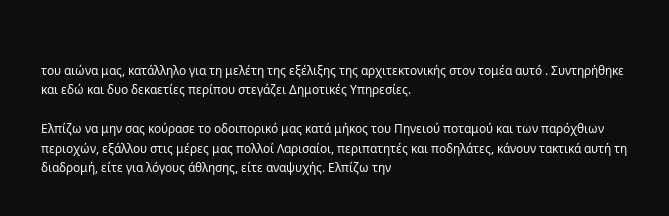του αιώνα μας, κατάλληλο για τη μελέτη της εξέλιξης της αρχιτεκτονικής στον τομέα αυτό . Συντηρήθηκε και εδώ και δυο δεκαετίες περίπου στεγάζει Δημοτικές Υπηρεσίες.

Ελπίζω να μην σας κούρασε το οδοιπορικό μας κατά μήκος του Πηνειού ποταμού και των παρόχθιων περιοχών, εξάλλου στις μέρες μας πολλοί Λαρισαίοι, περιπατητές και ποδηλάτες, κάνουν τακτικά αυτή τη διαδρομή, είτε για λόγους άθλησης, είτε αναψυχής. Ελπίζω την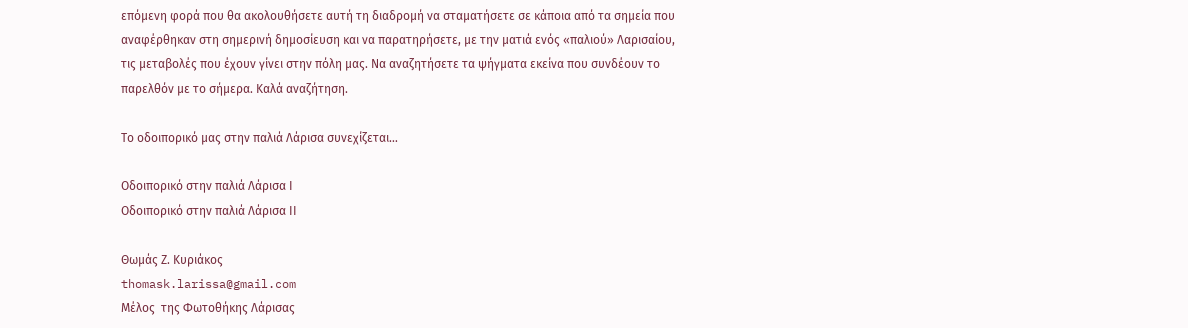επόμενη φορά που θα ακολουθήσετε αυτή τη διαδρομή να σταματήσετε σε κάποια από τα σημεία που αναφέρθηκαν στη σημερινή δημοσίευση και να παρατηρήσετε, με την ματιά ενός «παλιού» Λαρισαίου, τις μεταβολές που έχουν γίνει στην πόλη μας. Να αναζητήσετε τα ψήγματα εκείνα που συνδέουν το παρελθόν με το σήμερα. Καλά αναζήτηση.

Το οδοιπορικό μας στην παλιά Λάρισα συνεχίζεται…

Οδοιπορικό στην παλιά Λάρισα Ι
Οδοιπορικό στην παλιά Λάρισα ΙΙ

Θωμάς Ζ. Κυριάκος
thomask.larissa@gmail.com
Μέλος  της Φωτοθήκης Λάρισας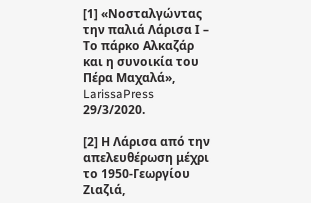[1] «Νοσταλγώντας την παλιά Λάρισα Ι – Το πάρκο Αλκαζάρ και η συνοικία του Πέρα Μαχαλά», LarissaPress 29/3/2020.

[2] Η Λάρισα από την απελευθέρωση μέχρι το 1950-Γεωργίου Ζιαζιά,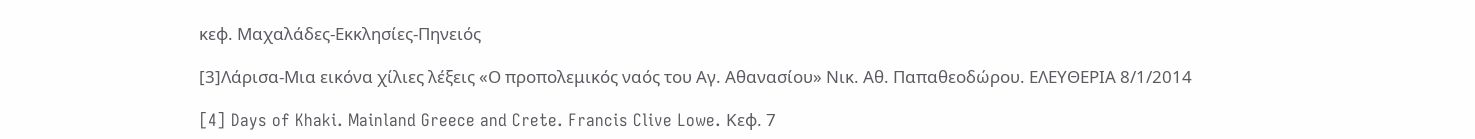κεφ. Μαχαλάδες-Εκκλησίες-Πηνειός

[3]Λάρισα-Μια εικόνα χίλιες λέξεις «Ο προπολεμικός ναός του Αγ. Αθανασίου» Νικ. Αθ. Παπαθεοδώρου. ΕΛΕΥΘΕΡΙΑ 8/1/2014

[4] Days of Khaki. Mainland Greece and Crete. Francis Clive Lowe. Κεφ. 7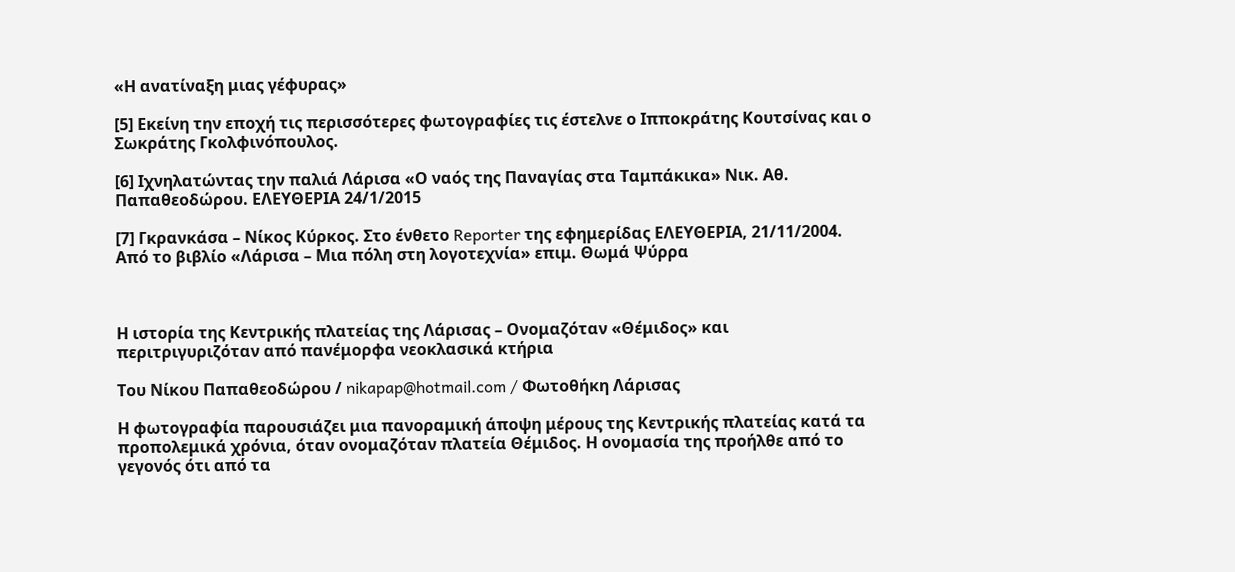«Η ανατίναξη μιας γέφυρας»

[5] Εκείνη την εποχή τις περισσότερες φωτογραφίες τις έστελνε ο Ιπποκράτης Κουτσίνας και ο Σωκράτης Γκολφινόπουλος.

[6] Ιχνηλατώντας την παλιά Λάρισα «Ο ναός της Παναγίας στα Ταμπάκικα» Νικ. Αθ. Παπαθεοδώρου. ΕΛΕΥΘΕΡΙΑ 24/1/2015

[7] Γκρανκάσα – Νίκος Κύρκος. Στο ένθετο Reporter της εφημερίδας ΕΛΕΥΘΕΡΙΑ, 21/11/2004. Από το βιβλίο «Λάρισα – Μια πόλη στη λογοτεχνία» επιμ. Θωμά Ψύρρα



Η ιστορία της Κεντρικής πλατείας της Λάρισας – Ονομαζόταν «Θέμιδος» και περιτριγυριζόταν από πανέμορφα νεοκλασικά κτήρια

Του Νίκου Παπαθεοδώρου / nikapap@hotmail.com / Φωτοθήκη Λάρισας

Η φωτογραφία παρουσιάζει μια πανοραμική άποψη μέρους της Κεντρικής πλατείας κατά τα προπολεμικά χρόνια, όταν ονομαζόταν πλατεία Θέμιδος. Η ονομασία της προήλθε από το γεγονός ότι από τα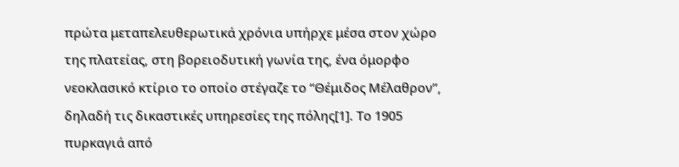πρώτα μεταπελευθερωτικά χρόνια υπήρχε μέσα στον χώρο της πλατείας, στη βορειοδυτική γωνία της, ένα όμορφο νεοκλασικό κτίριο το οποίο στέγαζε το “Θέμιδος Μέλαθρον”, δηλαδή τις δικαστικές υπηρεσίες της πόλης[1]. Το 1905 πυρκαγιά από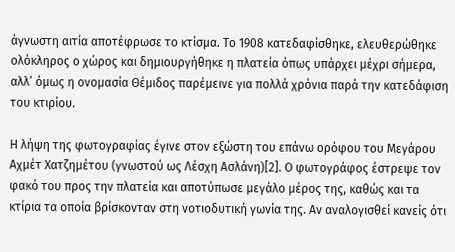άγνωστη αιτία αποτέφρωσε το κτίσμα. Το 1908 κατεδαφίσθηκε, ελευθερώθηκε ολόκληρος ο χώρος και δημιουργήθηκε η πλατεία όπως υπάρχει μέχρι σήμερα, αλλ’ όμως η ονομασία Θέμιδος παρέμεινε για πολλά χρόνια παρά την κατεδάφιση του κτιρίου.

Η λήψη της φωτογραφίας έγινε στον εξώστη του επάνω ορόφου του Μεγάρου Αχμέτ Χατζημέτου (γνωστού ως Λέσχη Ασλάνη)[2]. Ο φωτογράφος έστρεψε τον φακό του προς την πλατεία και αποτύπωσε μεγάλο μέρος της, καθώς και τα κτίρια τα οποία βρίσκονταν στη νοτιοδυτική γωνία της. Αν αναλογισθεί κανείς ότι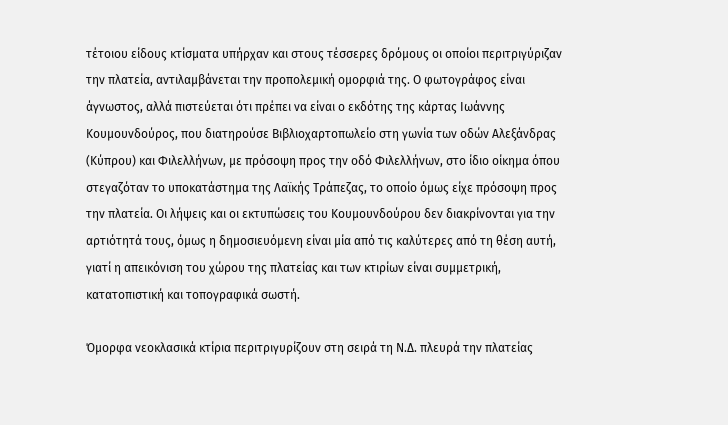τέτοιου είδους κτίσματα υπήρχαν και στους τέσσερες δρόμους οι οποίοι περιτριγύριζαν την πλατεία, αντιλαμβάνεται την προπολεμική ομορφιά της. Ο φωτογράφος είναι άγνωστος, αλλά πιστεύεται ότι πρέπει να είναι ο εκδότης της κάρτας Ιωάννης Κουμουνδούρος, που διατηρούσε Βιβλιοχαρτοπωλείο στη γωνία των οδών Αλεξάνδρας (Κύπρου) και Φιλελλήνων, με πρόσοψη προς την οδό Φιλελλήνων, στο ίδιο οίκημα όπου στεγαζόταν το υποκατάστημα της Λαϊκής Τράπεζας, το οποίο όμως είχε πρόσοψη προς την πλατεία. Οι λήψεις και οι εκτυπώσεις του Κουμουνδούρου δεν διακρίνονται για την αρτιότητά τους, όμως η δημοσιευόμενη είναι μία από τις καλύτερες από τη θέση αυτή, γιατί η απεικόνιση του χώρου της πλατείας και των κτιρίων είναι συμμετρική, κατατοπιστική και τοπογραφικά σωστή.

Όμορφα νεοκλασικά κτίρια περιτριγυρίζουν στη σειρά τη Ν.Δ. πλευρά την πλατείας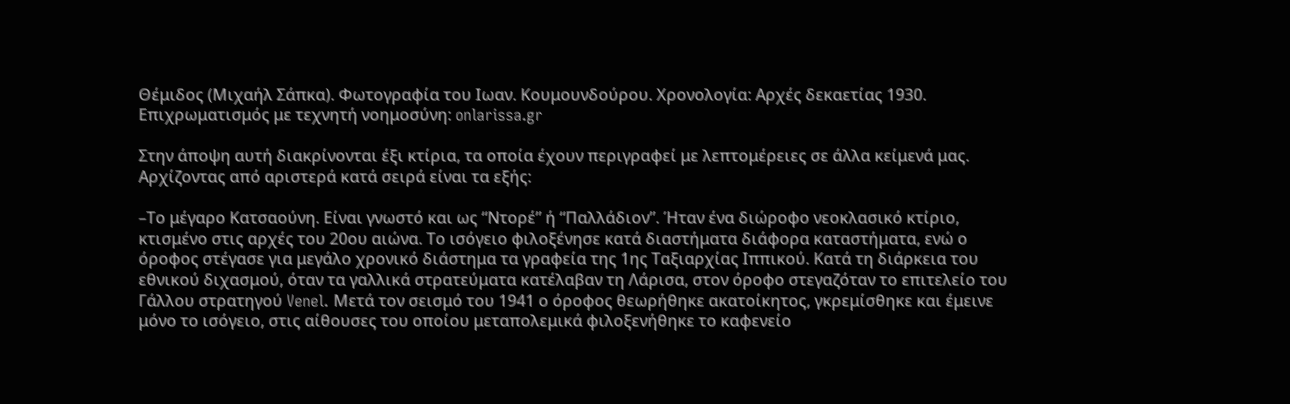Θέμιδος (Μιχαήλ Σάπκα). Φωτογραφία του Ιωαν. Κουμουνδούρου. Χρονολογία: Αρχές δεκαετίας 1930. Επιχρωματισμός με τεχνητή νοημοσύνη: onlarissa.gr

Στην άποψη αυτή διακρίνονται έξι κτίρια, τα οποία έχουν περιγραφεί με λεπτομέρειες σε άλλα κείμενά μας. Αρχίζοντας από αριστερά κατά σειρά είναι τα εξής:

–Το μέγαρο Κατσαούνη. Είναι γνωστό και ως “Ντορέ” ή “Παλλάδιον”. Ήταν ένα διώροφο νεοκλασικό κτίριο, κτισμένο στις αρχές του 20ου αιώνα. Το ισόγειο φιλοξένησε κατά διαστήματα διάφορα καταστήματα, ενώ ο όροφος στέγασε για μεγάλο χρονικό διάστημα τα γραφεία της 1ης Ταξιαρχίας Ιππικού. Κατά τη διάρκεια του εθνικού διχασμού, όταν τα γαλλικά στρατεύματα κατέλαβαν τη Λάρισα, στον όροφο στεγαζόταν το επιτελείο του Γάλλου στρατηγού Venel. Μετά τον σεισμό του 1941 ο όροφος θεωρήθηκε ακατοίκητος, γκρεμίσθηκε και έμεινε μόνο το ισόγειο, στις αίθουσες του οποίου μεταπολεμικά φιλοξενήθηκε το καφενείο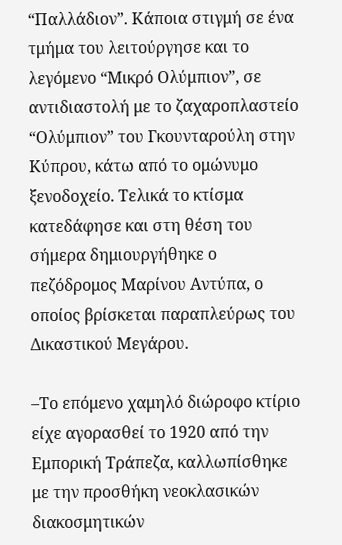“Παλλάδιον”. Κάποια στιγμή σε ένα τμήμα του λειτούργησε και το λεγόμενο “Μικρό Ολύμπιον”, σε αντιδιαστολή με το ζαχαροπλαστείο “Ολύμπιον” του Γκουνταρούλη στην Κύπρου, κάτω από το ομώνυμο ξενοδοχείο. Τελικά το κτίσμα κατεδάφησε και στη θέση του σήμερα δημιουργήθηκε ο πεζόδρομος Μαρίνου Αντύπα, ο οποίος βρίσκεται παραπλεύρως του Δικαστικού Μεγάρου.

–Το επόμενο χαμηλό διώροφο κτίριο είχε αγορασθεί το 1920 από την Εμπορική Τράπεζα, καλλωπίσθηκε με την προσθήκη νεοκλασικών διακοσμητικών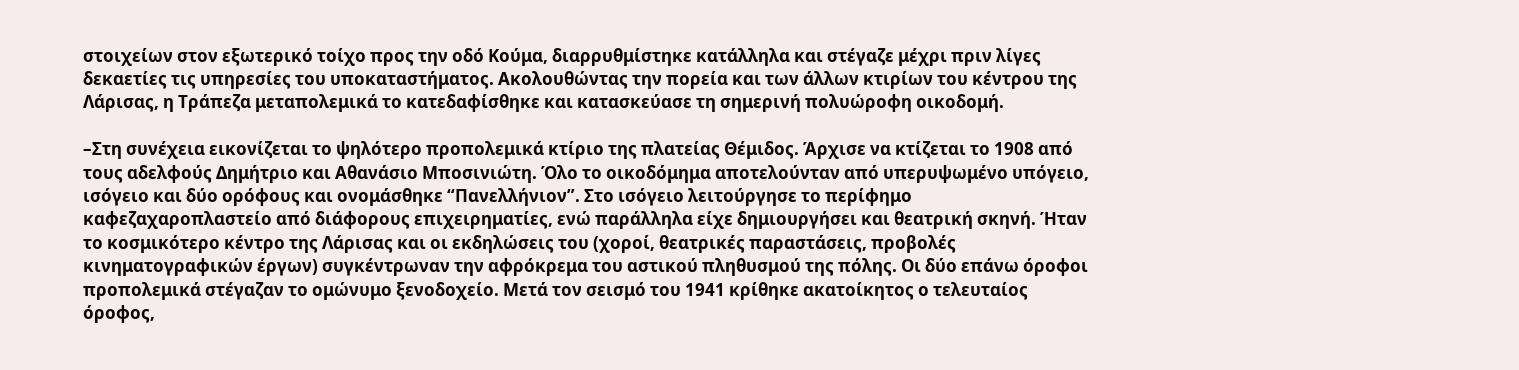στοιχείων στον εξωτερικό τοίχο προς την οδό Κούμα, διαρρυθμίστηκε κατάλληλα και στέγαζε μέχρι πριν λίγες δεκαετίες τις υπηρεσίες του υποκαταστήματος. Ακολουθώντας την πορεία και των άλλων κτιρίων του κέντρου της Λάρισας, η Τράπεζα μεταπολεμικά το κατεδαφίσθηκε και κατασκεύασε τη σημερινή πολυώροφη οικοδομή.

–Στη συνέχεια εικονίζεται το ψηλότερο προπολεμικά κτίριο της πλατείας Θέμιδος. Άρχισε να κτίζεται το 1908 από τους αδελφούς Δημήτριο και Αθανάσιο Μποσινιώτη. Όλο το οικοδόμημα αποτελούνταν από υπερυψωμένο υπόγειο, ισόγειο και δύο ορόφους και ονομάσθηκε “Πανελλήνιον”. Στο ισόγειο λειτούργησε το περίφημο καφεζαχαροπλαστείο από διάφορους επιχειρηματίες, ενώ παράλληλα είχε δημιουργήσει και θεατρική σκηνή. Ήταν το κοσμικότερο κέντρο της Λάρισας και οι εκδηλώσεις του (χοροί, θεατρικές παραστάσεις, προβολές κινηματογραφικών έργων) συγκέντρωναν την αφρόκρεμα του αστικού πληθυσμού της πόλης. Οι δύο επάνω όροφοι προπολεμικά στέγαζαν το ομώνυμο ξενοδοχείο. Μετά τον σεισμό του 1941 κρίθηκε ακατοίκητος ο τελευταίος όροφος,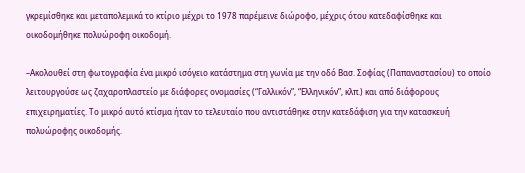γκρεμίσθηκε και μεταπολεμικά το κτίριο μέχρι το 1978 παρέμεινε διώροφο, μέχρις ότου κατεδαφίσθηκε και οικοδομήθηκε πολυώροφη οικοδομή.

–Ακολουθεί στη φωτογραφία ένα μικρό ισόγειο κατάστημα στη γωνία με την οδό Βασ. Σοφίας (Παπαναστασίου) το οποίο λειτουργούσε ως ζαχαροπλαστείο με διάφορες ονομασίες (“Γαλλικόν”, “Ελληνικόν”, κλπ.) και από διάφορους επιχειρηματίες. Το μικρό αυτό κτίσμα ήταν το τελευταίο που αντιστάθηκε στην κατεδάφιση για την κατασκευή πολυώροφης οικοδομής.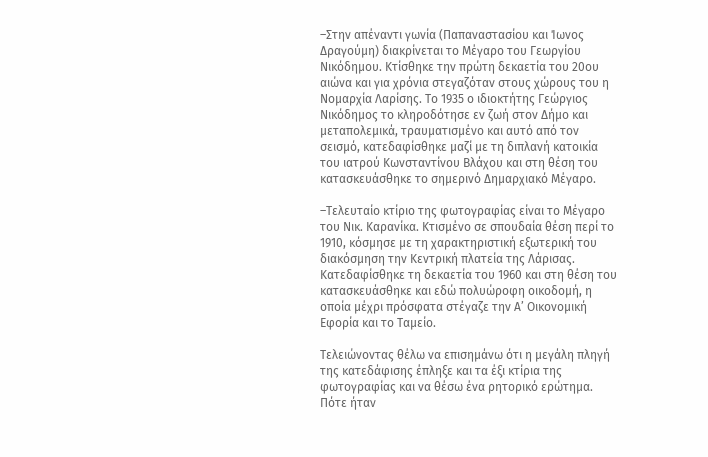–Στην απέναντι γωνία (Παπαναστασίου και Ίωνος Δραγούμη) διακρίνεται το Μέγαρο του Γεωργίου Νικόδημου. Κτίσθηκε την πρώτη δεκαετία του 20ου αιώνα και για χρόνια στεγαζόταν στους χώρους του η Νομαρχία Λαρίσης. Το 1935 ο ιδιοκτήτης Γεώργιος Νικόδημος το κληροδότησε εν ζωή στον Δήμο και μεταπολεμικά, τραυματισμένο και αυτό από τον σεισμό, κατεδαφίσθηκε μαζί με τη διπλανή κατοικία του ιατρού Κωνσταντίνου Βλάχου και στη θέση του κατασκευάσθηκε το σημερινό Δημαρχιακό Μέγαρο.

–Τελευταίο κτίριο της φωτογραφίας είναι το Μέγαρο του Νικ. Καρανίκα. Κτισμένο σε σπουδαία θέση περί το 1910, κόσμησε με τη χαρακτηριστική εξωτερική του διακόσμηση την Κεντρική πλατεία της Λάρισας. Κατεδαφίσθηκε τη δεκαετία του 1960 και στη θέση του κατασκευάσθηκε και εδώ πολυώροφη οικοδομή, η οποία μέχρι πρόσφατα στέγαζε την Α’ Οικονομική Εφορία και το Ταμείο.

Τελειώνοντας θέλω να επισημάνω ότι η μεγάλη πληγή της κατεδάφισης έπληξε και τα έξι κτίρια της φωτογραφίας και να θέσω ένα ρητορικό ερώτημα. Πότε ήταν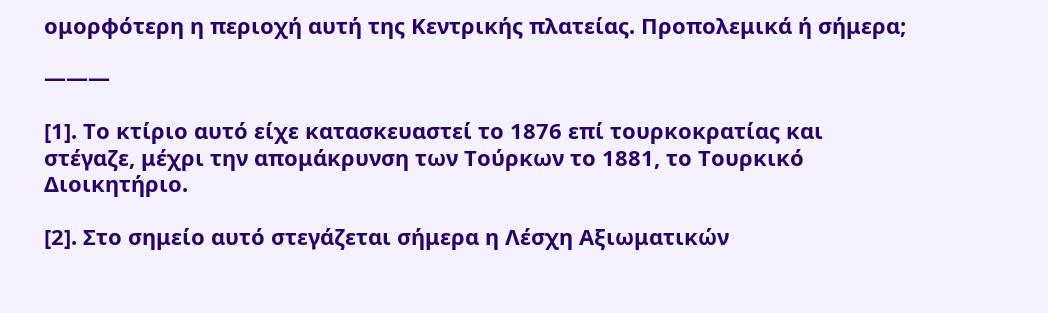ομορφότερη η περιοχή αυτή της Κεντρικής πλατείας. Προπολεμικά ή σήμερα;

———

[1]. Το κτίριο αυτό είχε κατασκευαστεί το 1876 επί τουρκοκρατίας και στέγαζε, μέχρι την απομάκρυνση των Τούρκων το 1881, το Τουρκικό Διοικητήριο.

[2]. Στο σημείο αυτό στεγάζεται σήμερα η Λέσχη Αξιωματικών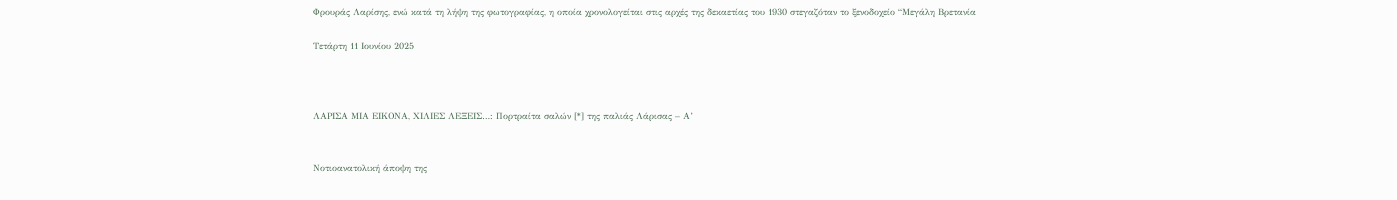Φρουράς Λαρίσης, ενώ κατά τη λήψη της φωτογραφίας, η οποία χρονολογείται στις αρχές της δεκαετίας του 1930 στεγαζόταν το ξενοδοχείο “Μεγάλη Βρετανία

Τετάρτη 11 Ιουνίου 2025



ΛΑΡΙΣΑ ΜΙΑ ΕΙΚΟΝΑ, ΧΙΛΙΕΣ ΛΕΞΕΙΣ…: Πορτραίτα σαλών [*] της παλιάς Λάρισας – Α’


Νοτιοανατολική άποψη της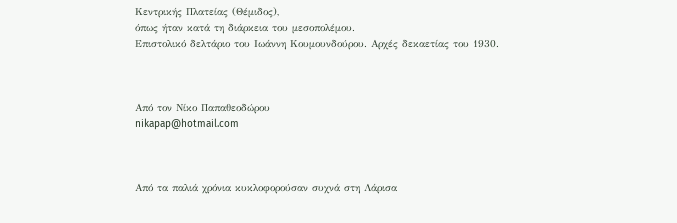Κεντρικής Πλατείας (Θέμιδος),
όπως ήταν κατά τη διάρκεια του μεσοπολέμου.
Επιστολικό δελτάριο του Ιωάννη Κουμουνδούρου. Αρχές δεκαετίας του 1930.



Από τον Νίκο Παπαθεοδώρου
nikapap@hotmail.com



Από τα παλιά χρόνια κυκλοφορούσαν συχνά στη Λάρισα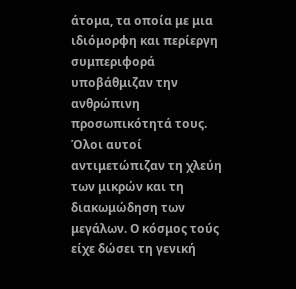άτομα, τα οποία με μια ιδιόμορφη και περίεργη συμπεριφορά υποβάθμιζαν την ανθρώπινη προσωπικότητά τους. Όλοι αυτοί αντιμετώπιζαν τη χλεύη των μικρών και τη διακωμώδηση των μεγάλων. Ο κόσμος τούς είχε δώσει τη γενική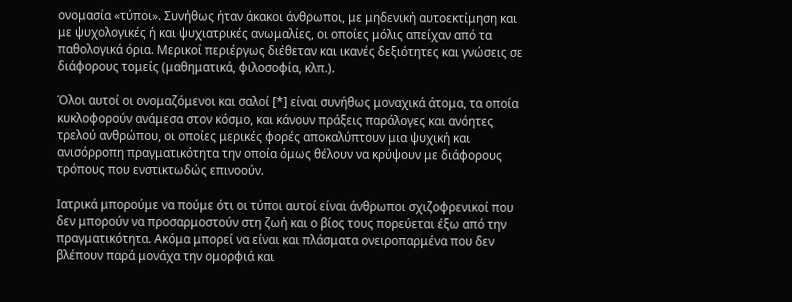ονομασία «τύποι». Συνήθως ήταν άκακοι άνθρωποι, με μηδενική αυτοεκτίμηση και με ψυχολογικές ή και ψυχιατρικές ανωμαλίες, οι οποίες μόλις απείχαν από τα παθολογικά όρια. Μερικοί περιέργως διέθεταν και ικανές δεξιότητες και γνώσεις σε διάφορους τομείς (μαθηματικά, φιλοσοφία, κλπ.).

Όλοι αυτοί οι ονομαζόμενοι και σαλοί [*] είναι συνήθως μοναχικά άτομα, τα οποία κυκλοφορούν ανάμεσα στον κόσμο, και κάνουν πράξεις παράλογες και ανόητες τρελού ανθρώπου, οι οποίες μερικές φορές αποκαλύπτουν μια ψυχική και ανισόρροπη πραγματικότητα την οποία όμως θέλουν να κρύψουν με διάφορους τρόπους που ενστικτωδώς επινοούν.

Ιατρικά μπορούμε να πούμε ότι οι τύποι αυτοί είναι άνθρωποι σχιζοφρενικοί που δεν μπορούν να προσαρμοστούν στη ζωή και ο βίος τους πορεύεται έξω από την πραγματικότητα. Ακόμα μπορεί να είναι και πλάσματα ονειροπαρμένα που δεν βλέπουν παρά μονάχα την ομορφιά και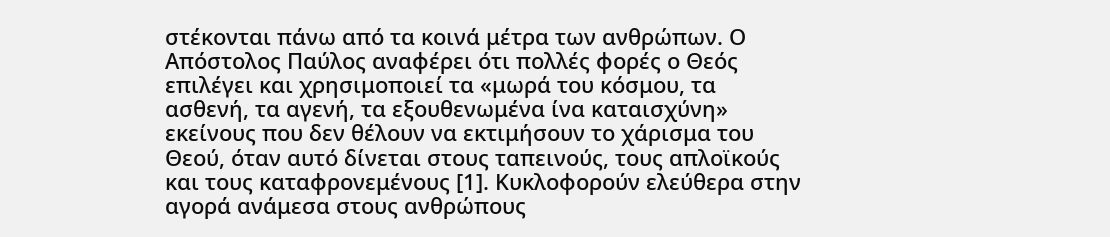στέκονται πάνω από τα κοινά μέτρα των ανθρώπων. Ο Απόστολος Παύλος αναφέρει ότι πολλές φορές ο Θεός επιλέγει και χρησιμοποιεί τα «μωρά του κόσμου, τα ασθενή, τα αγενή, τα εξουθενωμένα ίνα καταισχύνη» εκείνους που δεν θέλουν να εκτιμήσουν το χάρισμα του Θεού, όταν αυτό δίνεται στους ταπεινούς, τους απλοϊκούς και τους καταφρονεμένους [1]. Κυκλοφορούν ελεύθερα στην αγορά ανάμεσα στους ανθρώπους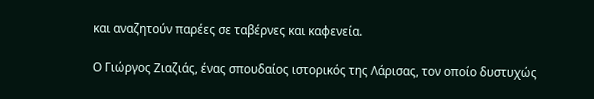και αναζητούν παρέες σε ταβέρνες και καφενεία.

Ο Γιώργος Ζιαζιάς, ένας σπουδαίος ιστορικός της Λάρισας, τον οποίο δυστυχώς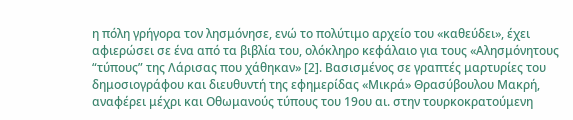η πόλη γρήγορα τον λησμόνησε, ενώ το πολύτιμο αρχείο του «καθεύδει», έχει αφιερώσει σε ένα από τα βιβλία του, ολόκληρο κεφάλαιο για τους «Αλησμόνητους “τύπους” της Λάρισας που χάθηκαν» [2]. Βασισμένος σε γραπτές μαρτυρίες του δημοσιογράφου και διευθυντή της εφημερίδας «Μικρά» Θρασύβουλου Μακρή, αναφέρει μέχρι και Οθωμανούς τύπους του 19ου αι. στην τουρκοκρατούμενη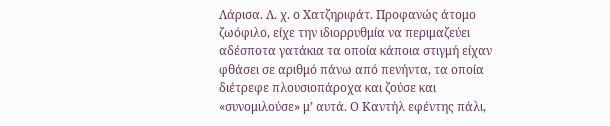Λάρισα. Λ. χ. ο Χατζηριφάτ. Προφανώς άτομο ζωόφιλο, είχε την ιδιορρυθμία να περιμαζεύει αδέσποτα γατάκια τα οποία κάποια στιγμή είχαν φθάσει σε αριθμό πάνω από πενήντα, τα οποία διέτρεφε πλουσιοπάροχα και ζούσε και «συνομιλούσε» μ’ αυτά. Ο Καντήλ εφέντης πάλι,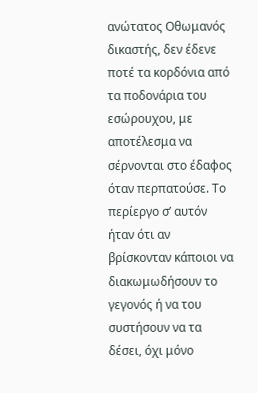ανώτατος Οθωμανός δικαστής, δεν έδενε ποτέ τα κορδόνια από τα ποδονάρια του εσώρουχου, με αποτέλεσμα να σέρνονται στο έδαφος όταν περπατούσε. Το περίεργο σ’ αυτόν ήταν ότι αν βρίσκονταν κάποιοι να διακωμωδήσουν το γεγονός ή να του συστήσουν να τα δέσει, όχι μόνο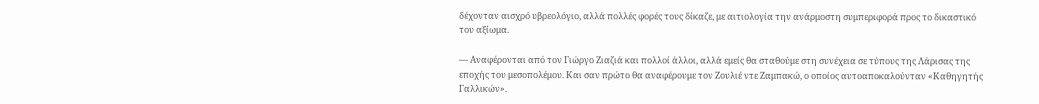δέχονταν αισχρό υβρεολόγιο, αλλά πολλές φορές τους δίκαζε, με αιτιολογία την ανάρμοστη συμπεριφορά προς το δικαστικό του αξίωμα.

— Αναφέρονται από τον Γιώργο Ζιαζιά και πολλοί άλλοι, αλλά εμείς θα σταθούμε στη συνέχεια σε τύπους της Λάρισας της εποχής του μεσοπολέμου. Και σαν πρώτο θα αναφέρουμε τον Ζουλιέ ντε Ζαμπακώ, ο οποίος αυτοαποκαλούνταν «Καθηγητής Γαλλικών».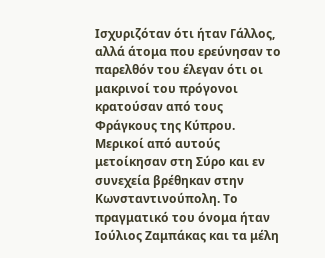Ισχυριζόταν ότι ήταν Γάλλος, αλλά άτομα που ερεύνησαν το παρελθόν του έλεγαν ότι οι μακρινοί του πρόγονοι κρατούσαν από τους Φράγκους της Κύπρου. Μερικοί από αυτούς μετοίκησαν στη Σύρο και εν συνεχεία βρέθηκαν στην Κωνσταντινούπολη. Το πραγματικό του όνομα ήταν Ιούλιος Ζαμπάκας και τα μέλη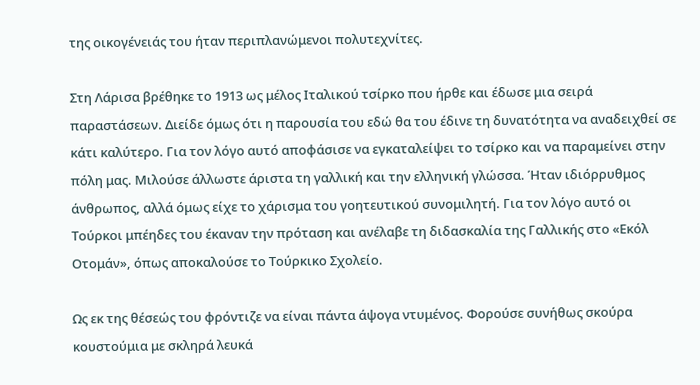της οικογένειάς του ήταν περιπλανώμενοι πολυτεχνίτες.

Στη Λάρισα βρέθηκε το 1913 ως μέλος Ιταλικού τσίρκο που ήρθε και έδωσε μια σειρά παραστάσεων. Διείδε όμως ότι η παρουσία του εδώ θα του έδινε τη δυνατότητα να αναδειχθεί σε κάτι καλύτερο. Για τον λόγο αυτό αποφάσισε να εγκαταλείψει το τσίρκο και να παραμείνει στην πόλη μας. Μιλούσε άλλωστε άριστα τη γαλλική και την ελληνική γλώσσα. Ήταν ιδιόρρυθμος άνθρωπος, αλλά όμως είχε το χάρισμα του γοητευτικού συνομιλητή. Για τον λόγο αυτό οι Τούρκοι μπέηδες του έκαναν την πρόταση και ανέλαβε τη διδασκαλία της Γαλλικής στο «Εκόλ Οτομάν», όπως αποκαλούσε το Τούρκικο Σχολείο.

Ως εκ της θέσεώς του φρόντιζε να είναι πάντα άψογα ντυμένος. Φορούσε συνήθως σκούρα κουστούμια με σκληρά λευκά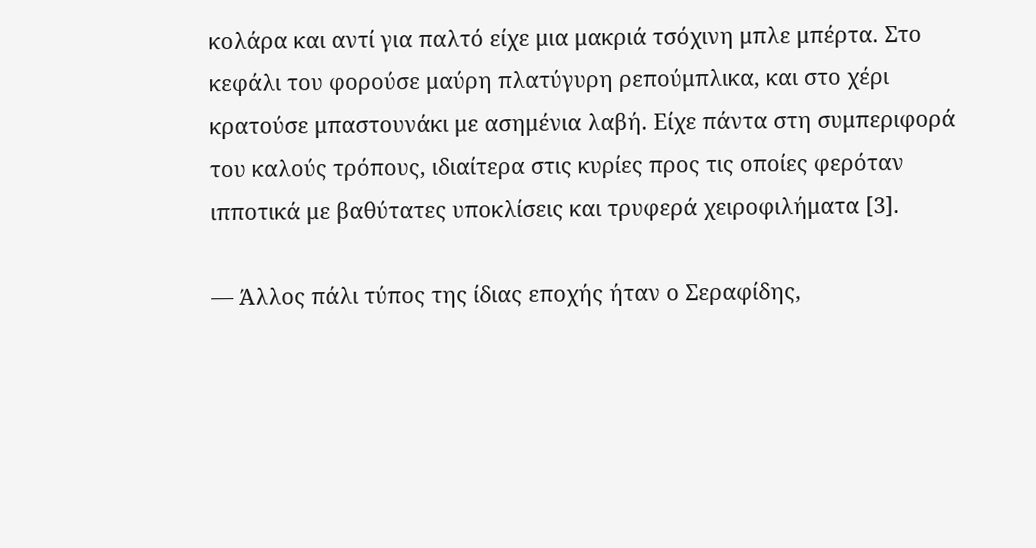κολάρα και αντί για παλτό είχε μια μακριά τσόχινη μπλε μπέρτα. Στο κεφάλι του φορούσε μαύρη πλατύγυρη ρεπούμπλικα, και στο χέρι κρατούσε μπαστουνάκι με ασημένια λαβή. Είχε πάντα στη συμπεριφορά του καλούς τρόπους, ιδιαίτερα στις κυρίες προς τις οποίες φερόταν ιπποτικά με βαθύτατες υποκλίσεις και τρυφερά χειροφιλήματα [3].

— Άλλος πάλι τύπος της ίδιας εποχής ήταν ο Σεραφίδης,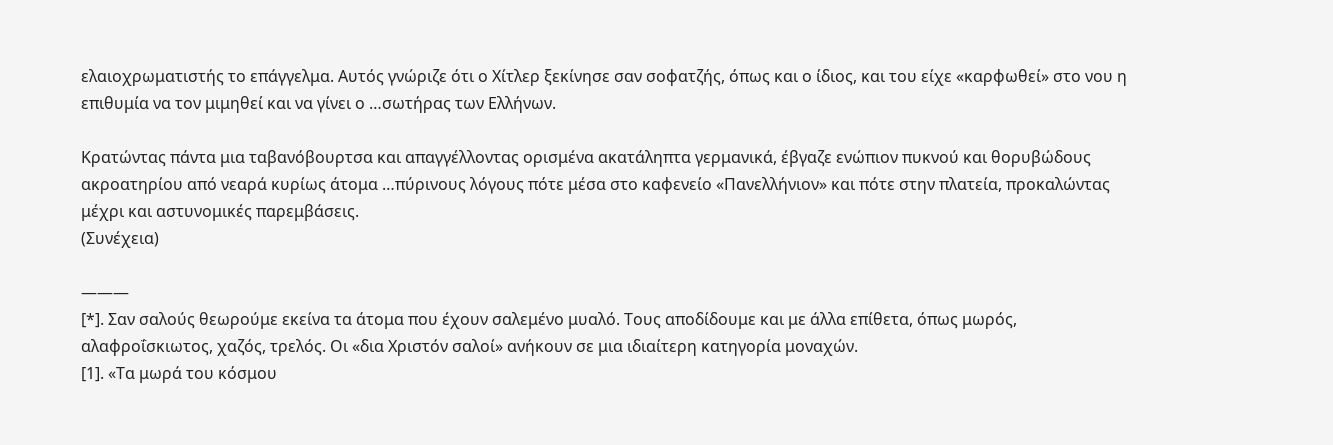ελαιοχρωματιστής το επάγγελμα. Αυτός γνώριζε ότι ο Χίτλερ ξεκίνησε σαν σοφατζής, όπως και ο ίδιος, και του είχε «καρφωθεί» στο νου η επιθυμία να τον μιμηθεί και να γίνει ο …σωτήρας των Ελλήνων.

Κρατώντας πάντα μια ταβανόβουρτσα και απαγγέλλοντας ορισμένα ακατάληπτα γερμανικά, έβγαζε ενώπιον πυκνού και θορυβώδους ακροατηρίου από νεαρά κυρίως άτομα …πύρινους λόγους πότε μέσα στο καφενείο «Πανελλήνιον» και πότε στην πλατεία, προκαλώντας μέχρι και αστυνομικές παρεμβάσεις.
(Συνέχεια)

———
[*]. Σαν σαλούς θεωρούμε εκείνα τα άτομα που έχουν σαλεμένο μυαλό. Τους αποδίδουμε και με άλλα επίθετα, όπως μωρός, αλαφροΐσκιωτος, χαζός, τρελός. Οι «δια Χριστόν σαλοί» ανήκουν σε μια ιδιαίτερη κατηγορία μοναχών.
[1]. «Τα μωρά του κόσμου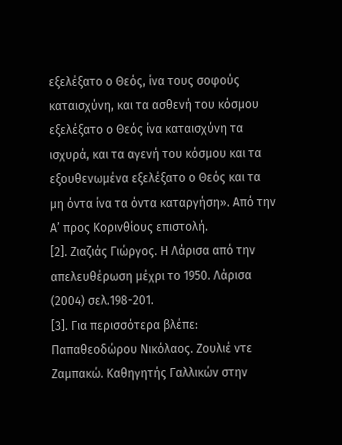εξελέξατο ο Θεός, ίνα τους σοφούς καταισχύνη, και τα ασθενή του κόσμου εξελέξατο ο Θεός ίνα καταισχύνη τα ισχυρά, και τα αγενή του κόσμου και τα εξουθενωμένα εξελέξατο ο Θεός και τα μη όντα ίνα τα όντα καταργήση». Από την Α’ προς Κορινθίους επιστολή.
[2]. Ζιαζιάς Γιώργος. Η Λάρισα από την απελευθέρωση μέχρι το 1950. Λάρισα (2004) σελ.198-201.
[3]. Για περισσότερα βλέπε: Παπαθεοδώρου Νικόλαος. Ζουλιέ ντε Ζαμπακώ. Καθηγητής Γαλλικών στην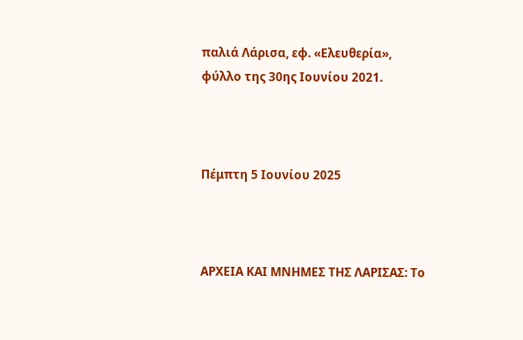παλιά Λάρισα, εφ. «Ελευθερία», φύλλο της 30ης Ιουνίου 2021.



Πέμπτη 5 Ιουνίου 2025



ΑΡΧΕΙΑ ΚΑΙ ΜΝΗΜΕΣ ΤΗΣ ΛΑΡΙΣΑΣ: Το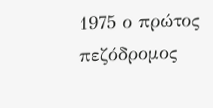1975 ο πρώτος πεζόδρομος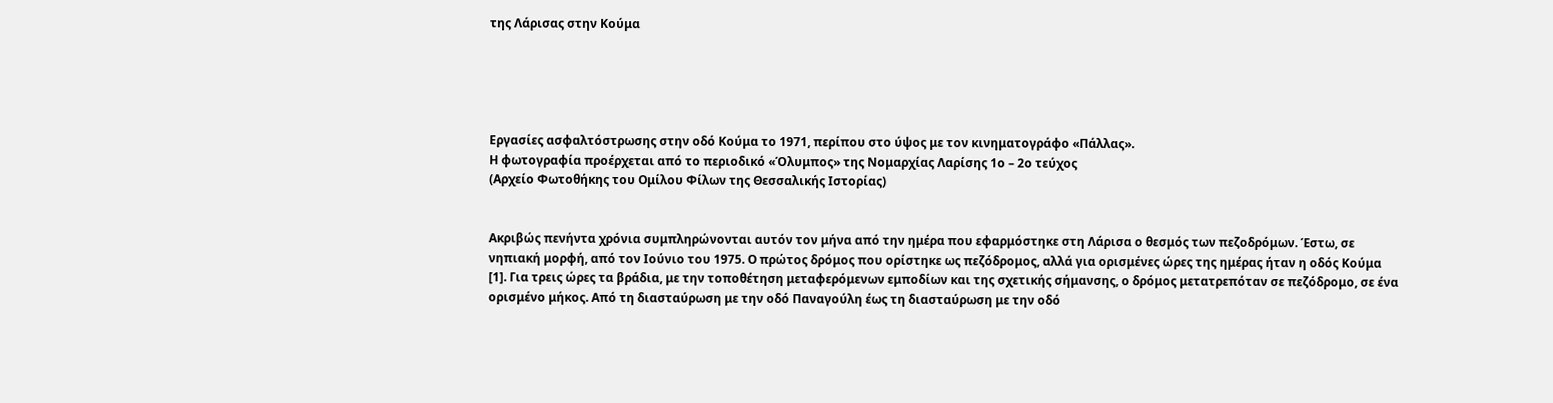της Λάρισας στην Κούμα





Εργασίες ασφαλτόστρωσης στην οδό Κούμα το 1971, περίπου στο ύψος με τον κινηματογράφο «Πάλλας».
Η φωτογραφία προέρχεται από το περιοδικό «Όλυμπος» της Νομαρχίας Λαρίσης 1ο – 2ο τεύχος
(Αρχείο Φωτοθήκης του Ομίλου Φίλων της Θεσσαλικής Ιστορίας)


Ακριβώς πενήντα χρόνια συμπληρώνονται αυτόν τον μήνα από την ημέρα που εφαρμόστηκε στη Λάρισα ο θεσμός των πεζοδρόμων. Έστω, σε νηπιακή μορφή, από τον Ιούνιο του 1975. Ο πρώτος δρόμος που ορίστηκε ως πεζόδρομος, αλλά για ορισμένες ώρες της ημέρας ήταν η οδός Κούμα [1]. Για τρεις ώρες τα βράδια, με την τοποθέτηση μεταφερόμενων εμποδίων και της σχετικής σήμανσης, ο δρόμος μετατρεπόταν σε πεζόδρομο, σε ένα ορισμένο μήκος. Από τη διασταύρωση με την οδό Παναγούλη έως τη διασταύρωση με την οδό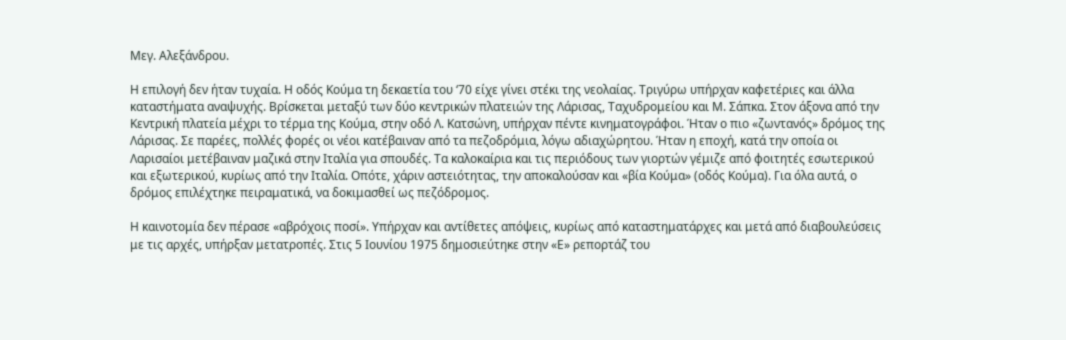Μεγ. Αλεξάνδρου.

Η επιλογή δεν ήταν τυχαία. Η οδός Κούμα τη δεκαετία του ‘70 είχε γίνει στέκι της νεολαίας. Τριγύρω υπήρχαν καφετέριες και άλλα καταστήματα αναψυχής. Βρίσκεται μεταξύ των δύο κεντρικών πλατειών της Λάρισας, Ταχυδρομείου και Μ. Σάπκα. Στον άξονα από την Κεντρική πλατεία μέχρι το τέρμα της Κούμα, στην οδό Λ. Κατσώνη, υπήρχαν πέντε κινηματογράφοι. Ήταν ο πιο «ζωντανός» δρόμος της Λάρισας. Σε παρέες, πολλές φορές οι νέοι κατέβαιναν από τα πεζοδρόμια, λόγω αδιαχώρητου. Ήταν η εποχή, κατά την οποία οι Λαρισαίοι μετέβαιναν μαζικά στην Ιταλία για σπουδές. Τα καλοκαίρια και τις περιόδους των γιορτών γέμιζε από φοιτητές εσωτερικού και εξωτερικού, κυρίως από την Ιταλία. Οπότε, χάριν αστειότητας, την αποκαλούσαν και «βία Κούμα» (οδός Κούμα). Για όλα αυτά, ο δρόμος επιλέχτηκε πειραματικά, να δοκιμασθεί ως πεζόδρομος.

Η καινοτομία δεν πέρασε «αβρόχοις ποσί». Υπήρχαν και αντίθετες απόψεις, κυρίως από καταστηματάρχες και μετά από διαβουλεύσεις με τις αρχές, υπήρξαν μετατροπές. Στις 5 Ιουνίου 1975 δημοσιεύτηκε στην «Ε» ρεπορτάζ του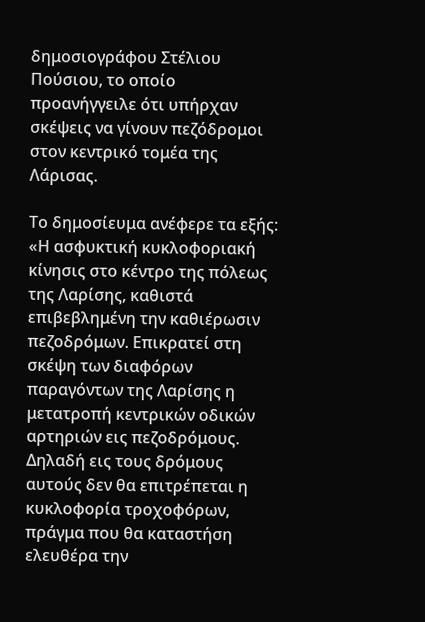δημοσιογράφου Στέλιου Πούσιου, το οποίο προανήγγειλε ότι υπήρχαν σκέψεις να γίνουν πεζόδρομοι στον κεντρικό τομέα της Λάρισας.

Το δημοσίευμα ανέφερε τα εξής: «Η ασφυκτική κυκλοφοριακή κίνησις στο κέντρο της πόλεως της Λαρίσης, καθιστά επιβεβλημένη την καθιέρωσιν πεζοδρόμων. Επικρατεί στη σκέψη των διαφόρων παραγόντων της Λαρίσης η μετατροπή κεντρικών οδικών αρτηριών εις πεζοδρόμους. Δηλαδή εις τους δρόμους αυτούς δεν θα επιτρέπεται η κυκλοφορία τροχοφόρων, πράγμα που θα καταστήση ελευθέρα την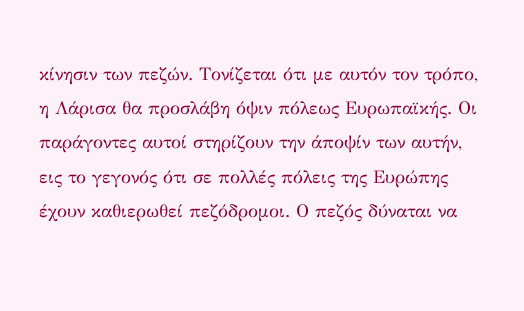κίνησιν των πεζών. Τονίζεται ότι με αυτόν τον τρόπο, η Λάρισα θα προσλάβη όψιν πόλεως Ευρωπαϊκής. Οι παράγοντες αυτοί στηρίζουν την άποψίν των αυτήν, εις το γεγονός ότι σε πολλές πόλεις της Ευρώπης έχουν καθιερωθεί πεζόδρομοι. Ο πεζός δύναται να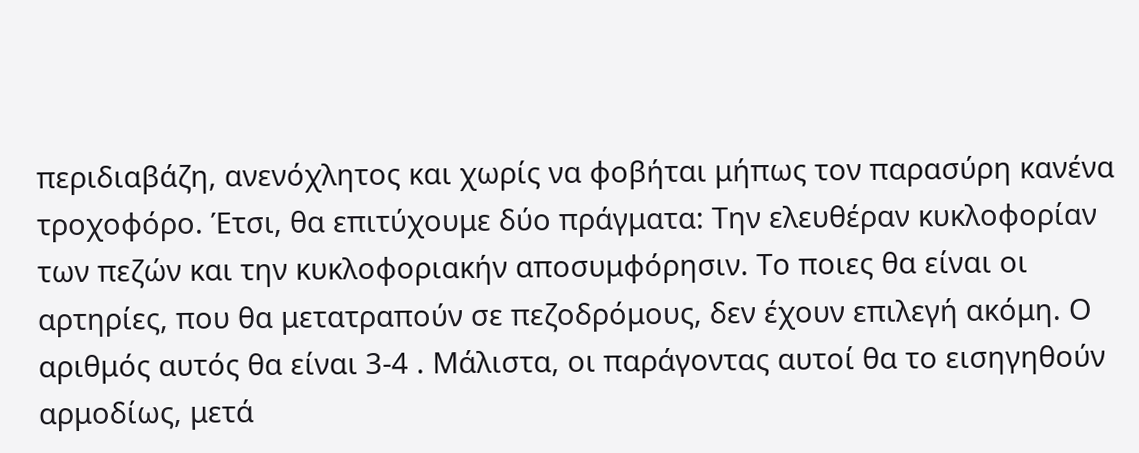περιδιαβάζη, ανενόχλητος και χωρίς να φοβήται μήπως τον παρασύρη κανένα τροχοφόρο. Έτσι, θα επιτύχουμε δύο πράγματα: Την ελευθέραν κυκλοφορίαν των πεζών και την κυκλοφοριακήν αποσυμφόρησιν. Το ποιες θα είναι οι αρτηρίες, που θα μετατραπούν σε πεζοδρόμους, δεν έχουν επιλεγή ακόμη. Ο αριθμός αυτός θα είναι 3-4 . Μάλιστα, οι παράγοντας αυτοί θα το εισηγηθούν αρμοδίως, μετά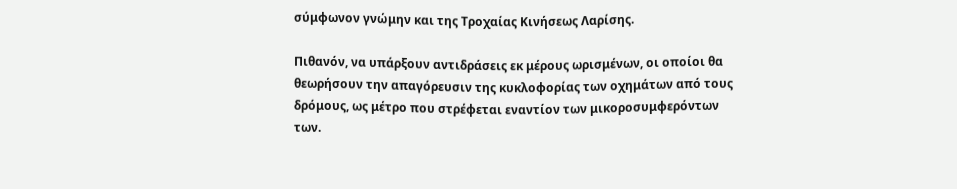σύμφωνον γνώμην και της Τροχαίας Κινήσεως Λαρίσης.

Πιθανόν, να υπάρξουν αντιδράσεις εκ μέρους ωρισμένων, οι οποίοι θα θεωρήσουν την απαγόρευσιν της κυκλοφορίας των οχημάτων από τους δρόμους, ως μέτρο που στρέφεται εναντίον των μικοροσυμφερόντων των.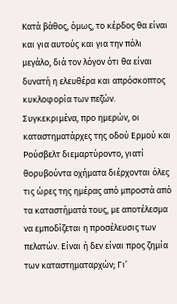Κατά βάθος, όμως, το κέρδος θα είναι και για αυτούς και για την πόλι μεγάλο, διά τον λόγον ότι θα είναι δυνατή η ελευθέρα και απρόσκοπτος κυκλοφορία των πεζών. Συγκεκριμένα, προ ημερών, οι καταστηματάρχες της οδού Ερμού και Ρούσβελτ διεμαρτύροντο, γιατί θορυβούντα οχήματα διέρχονται όλες τις ώρες της ημέρας από μπροστά από τα καταστήματά τους, με αποτέλεσμα να εμποδίζεται η προσέλευσις των πελατών. Είναι ή δεν είναι προς ζημία των καταστηματαρχών; Γι’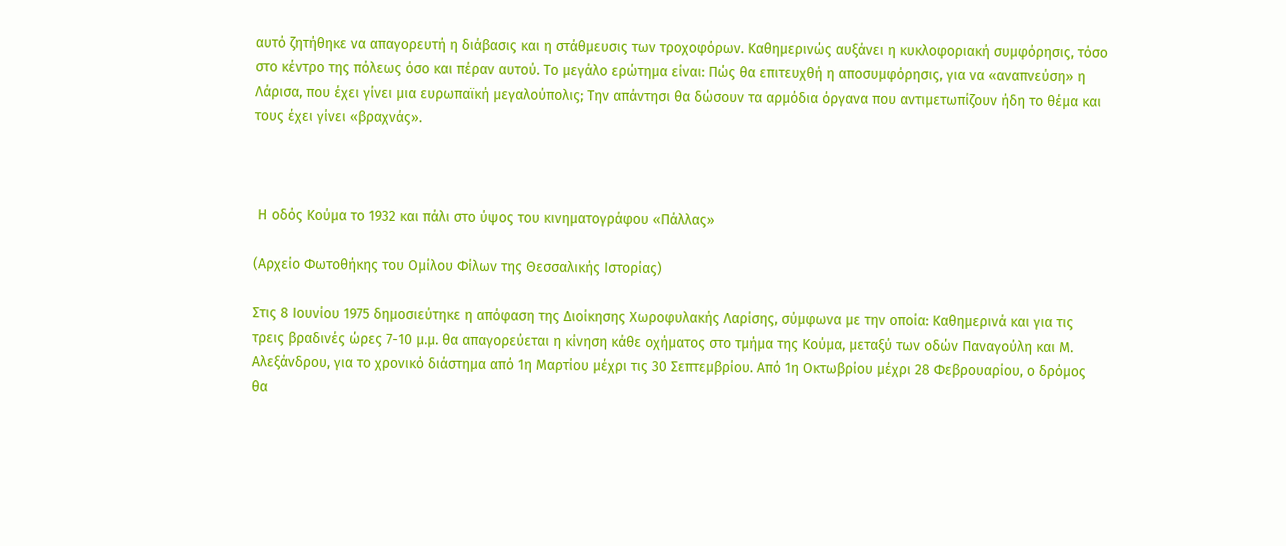αυτό ζητήθηκε να απαγορευτή η διάβασις και η στάθμευσις των τροχοφόρων. Καθημερινώς αυξάνει η κυκλοφοριακή συμφόρησις, τόσο στο κέντρο της πόλεως όσο και πέραν αυτού. Το μεγάλο ερώτημα είναι: Πώς θα επιτευχθή η αποσυμφόρησις, για να «αναπνεύση» η Λάρισα, που έχει γίνει μια ευρωπαϊκή μεγαλούπολις; Την απάντησι θα δώσουν τα αρμόδια όργανα που αντιμετωπίζουν ήδη το θέμα και τους έχει γίνει «βραχνάς».



 Η οδός Κούμα το 1932 και πάλι στο ύψος του κινηματογράφου «Πάλλας»

(Αρχείο Φωτοθήκης του Ομίλου Φίλων της Θεσσαλικής Ιστορίας)

Στις 8 Ιουνίου 1975 δημοσιεύτηκε η απόφαση της Διοίκησης Χωροφυλακής Λαρίσης, σύμφωνα με την οποία: Καθημερινά και για τις τρεις βραδινές ώρες 7-10 μ.μ. θα απαγορεύεται η κίνηση κάθε οχήματος στο τμήμα της Κούμα, μεταξύ των οδών Παναγούλη και Μ. Αλεξάνδρου, για το χρονικό διάστημα από 1η Μαρτίου μέχρι τις 30 Σεπτεμβρίου. Από 1η Οκτωβρίου μέχρι 28 Φεβρουαρίου, ο δρόμος θα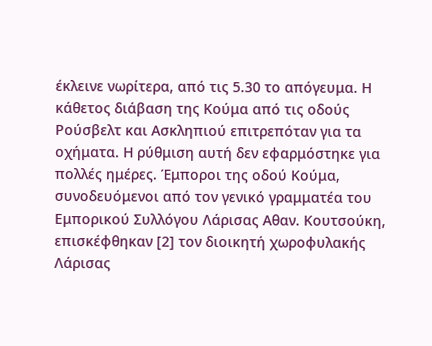έκλεινε νωρίτερα, από τις 5.30 το απόγευμα. Η κάθετος διάβαση της Κούμα από τις οδούς Ρούσβελτ και Ασκληπιού επιτρεπόταν για τα οχήματα. Η ρύθμιση αυτή δεν εφαρμόστηκε για πολλές ημέρες. Έμποροι της οδού Κούμα, συνοδευόμενοι από τον γενικό γραμματέα του Εμπορικού Συλλόγου Λάρισας Αθαν. Κουτσούκη, επισκέφθηκαν [2] τον διοικητή χωροφυλακής Λάρισας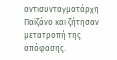αντισυνταγματάρχη Παϊζάνο και ζήτησαν μετατροπή της απόφασης.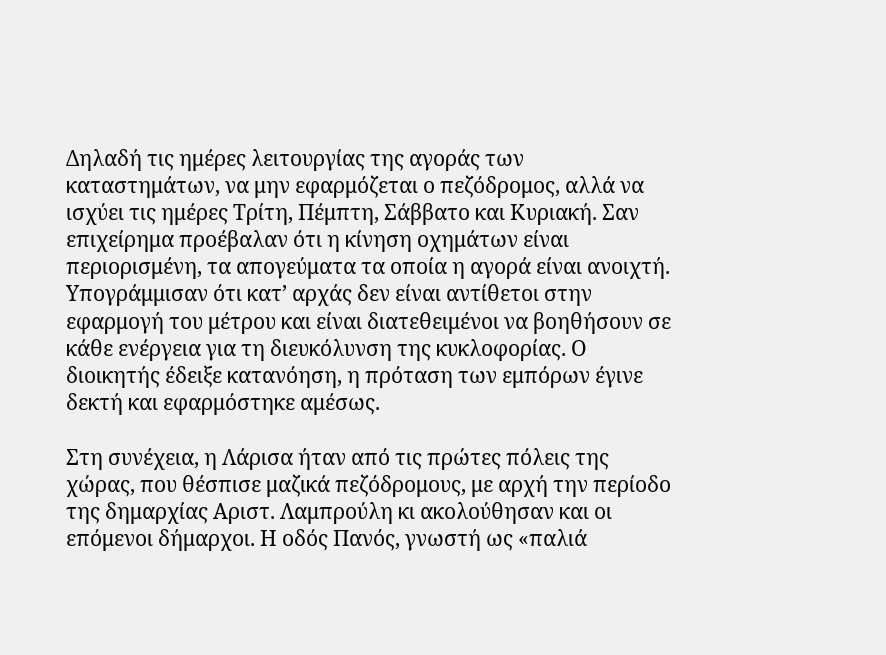Δηλαδή τις ημέρες λειτουργίας της αγοράς των καταστημάτων, να μην εφαρμόζεται ο πεζόδρομος, αλλά να ισχύει τις ημέρες Τρίτη, Πέμπτη, Σάββατο και Κυριακή. Σαν επιχείρημα προέβαλαν ότι η κίνηση οχημάτων είναι περιορισμένη, τα απογεύματα τα οποία η αγορά είναι ανοιχτή. Υπογράμμισαν ότι κατ’ αρχάς δεν είναι αντίθετοι στην εφαρμογή του μέτρου και είναι διατεθειμένοι να βοηθήσουν σε κάθε ενέργεια για τη διευκόλυνση της κυκλοφορίας. Ο διοικητής έδειξε κατανόηση, η πρόταση των εμπόρων έγινε δεκτή και εφαρμόστηκε αμέσως.

Στη συνέχεια, η Λάρισα ήταν από τις πρώτες πόλεις της χώρας, που θέσπισε μαζικά πεζόδρομους, με αρχή την περίοδο της δημαρχίας Αριστ. Λαμπρούλη κι ακολούθησαν και οι επόμενοι δήμαρχοι. Η οδός Πανός, γνωστή ως «παλιά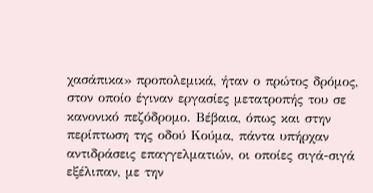χασάπικα» προπολεμικά, ήταν ο πρώτος δρόμος, στον οποίο έγιναν εργασίες μετατροπής του σε κανονικό πεζόδρομο. Βέβαια, όπως και στην περίπτωση της οδού Κούμα, πάντα υπήρχαν αντιδράσεις επαγγελματιών, οι οποίες σιγά-σιγά εξέλιπαν, με την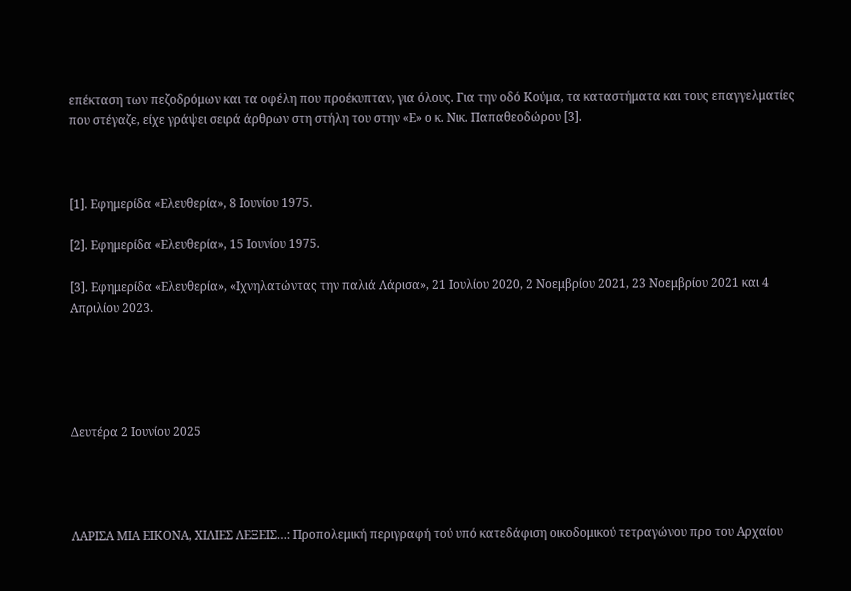επέκταση των πεζοδρόμων και τα οφέλη που προέκυπταν, για όλους. Για την οδό Κούμα, τα καταστήματα και τους επαγγελματίες που στέγαζε, είχε γράψει σειρά άρθρων στη στήλη του στην «Ε» ο κ. Νικ. Παπαθεοδώρου [3].



[1]. Εφημερίδα «Ελευθερία», 8 Ιουνίου 1975.

[2]. Εφημερίδα «Ελευθερία», 15 Ιουνίου 1975.

[3]. Εφημερίδα «Ελευθερία», «Ιχνηλατώντας την παλιά Λάρισα», 21 Ιουλίου 2020, 2 Νοεμβρίου 2021, 23 Νοεμβρίου 2021 και 4 Απριλίου 2023.





Δευτέρα 2 Ιουνίου 2025




ΛΑΡΙΣΑ ΜΙΑ ΕΙΚΟΝΑ, ΧΙΛΙΕΣ ΛΕΞΕΙΣ…: Προπολεμική περιγραφή τού υπό κατεδάφιση οικοδομικού τετραγώνου προ του Αρχαίου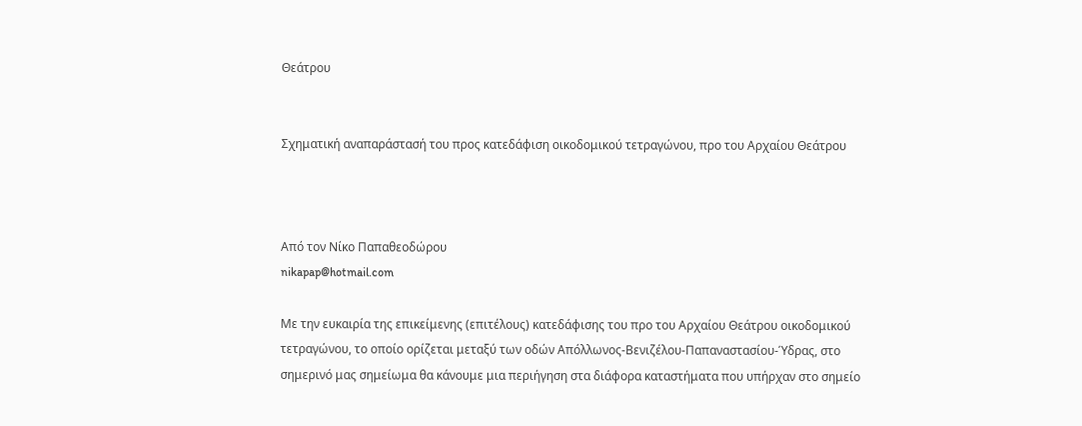Θεάτρου


Σχηματική αναπαράστασή του προς κατεδάφιση οικοδομικού τετραγώνου, προ του Αρχαίου Θεάτρου



Από τον Νίκο Παπαθεοδώρου
nikapap@hotmail.com

Με την ευκαιρία της επικείμενης (επιτέλους) κατεδάφισης του προ του Αρχαίου Θεάτρου οικοδομικού τετραγώνου, το οποίο ορίζεται μεταξύ των οδών Απόλλωνος-Βενιζέλου-Παπαναστασίου-Ύδρας, στο σημερινό μας σημείωμα θα κάνουμε μια περιήγηση στα διάφορα καταστήματα που υπήρχαν στο σημείο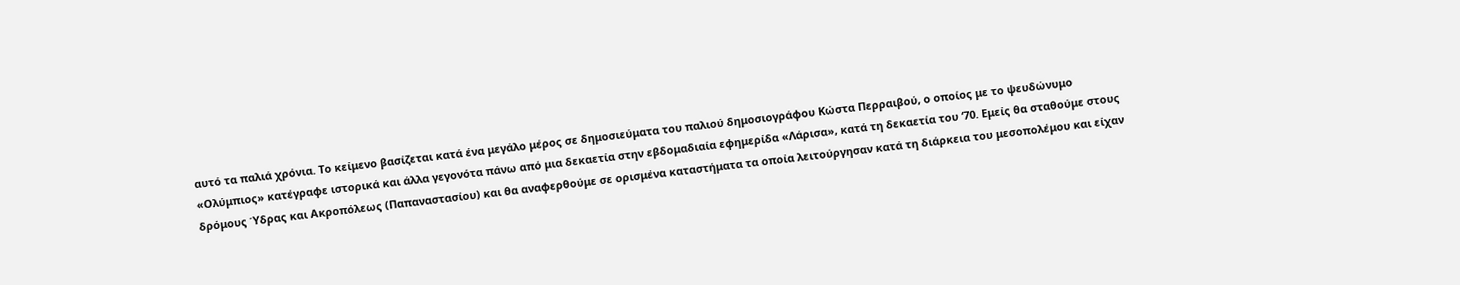αυτό τα παλιά χρόνια. Το κείμενο βασίζεται κατά ένα μεγάλο μέρος σε δημοσιεύματα του παλιού δημοσιογράφου Κώστα Περραιβού, ο οποίος με το ψευδώνυμο «Ολύμπιος» κατέγραφε ιστορικά και άλλα γεγονότα πάνω από μια δεκαετία στην εβδομαδιαία εφημερίδα «Λάρισα», κατά τη δεκαετία του ‘70. Εμείς θα σταθούμε στους δρόμους Ύδρας και Ακροπόλεως (Παπαναστασίου) και θα αναφερθούμε σε ορισμένα καταστήματα τα οποία λειτούργησαν κατά τη διάρκεια του μεσοπολέμου και είχαν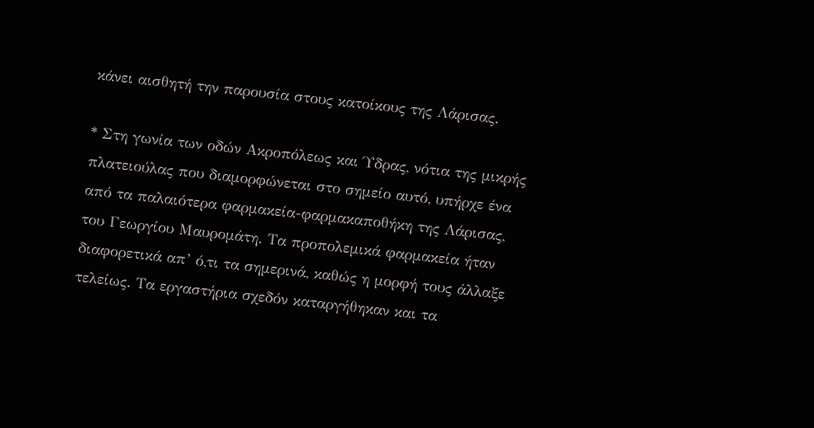κάνει αισθητή την παρουσία στους κατοίκους της Λάρισας.

* Στη γωνία των οδών Ακροπόλεως και Ύδρας, νότια της μικρής πλατειούλας που διαμορφώνεται στο σημείο αυτό, υπήρχε ένα από τα παλαιότερα φαρμακεία-φαρμακαποθήκη της Λάρισας, του Γεωργίου Μαυρομάτη. Τα προπολεμικά φαρμακεία ήταν διαφορετικά απ’ ό,τι τα σημερινά, καθώς η μορφή τους άλλαξε τελείως. Τα εργαστήρια σχεδόν καταργήθηκαν και τα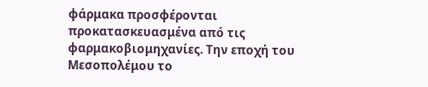φάρμακα προσφέρονται προκατασκευασμένα από τις φαρμακοβιομηχανίες. Την εποχή του Μεσοπολέμου το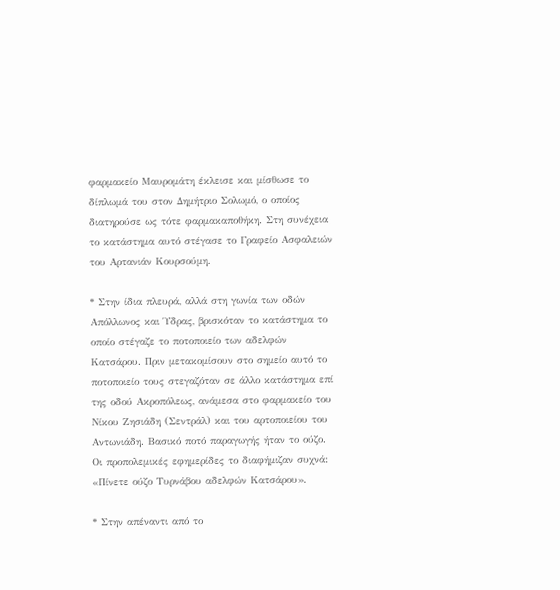φαρμακείο Μαυρομάτη έκλεισε και μίσθωσε το δίπλωμά του στον Δημήτριο Σολωμό, ο οποίος διατηρούσε ως τότε φαρμακαποθήκη. Στη συνέχεια το κατάστημα αυτό στέγασε το Γραφείο Ασφαλειών του Αρτανιάν Κουρσούμη.

* Στην ίδια πλευρά, αλλά στη γωνία των οδών Απόλλωνος και Ύδρας, βρισκόταν το κατάστημα το οποίο στέγαζε το ποτοποιείο των αδελφών Κατσάρου. Πριν μετακομίσουν στο σημείο αυτό το ποτοποιείο τους στεγαζόταν σε άλλο κατάστημα επί της οδού Ακροπόλεως, ανάμεσα στο φαρμακείο του Νίκου Ζησιάδη (Σεντράλ) και του αρτοποιείου του Αντωνιάδη. Βασικό ποτό παραγωγής ήταν το ούζο. Οι προπολεμικές εφημερίδες το διαφήμιζαν συχνά: «Πίνετε ούζο Τυρνάβου αδελφών Κατσάρου».

* Στην απέναντι από το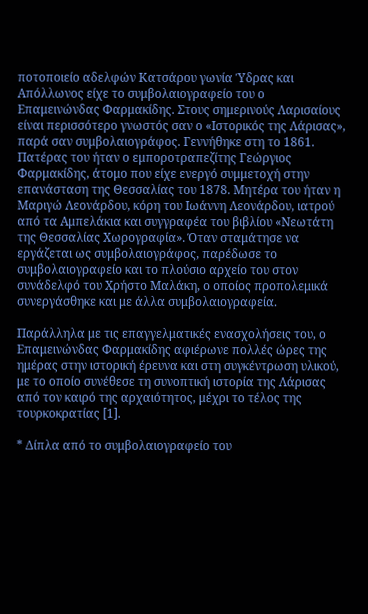ποτοποιείο αδελφών Κατσάρου γωνία Ύδρας και Απόλλωνος είχε το συμβολαιογραφείο του ο Επαμεινώνδας Φαρμακίδης. Στους σημερινούς Λαρισαίους είναι περισσότερο γνωστός σαν ο «Ιστορικός της Λάρισας», παρά σαν συμβολαιογράφος. Γεννήθηκε στη το 1861. Πατέρας του ήταν ο εμποροτραπεζίτης Γεώργιος Φαρμακίδης, άτομο που είχε ενεργό συμμετοχή στην επανάσταση της Θεσσαλίας του 1878. Μητέρα του ήταν η Μαριγώ Λεονάρδου, κόρη του Ιωάννη Λεονάρδου, ιατρού από τα Αμπελάκια και συγγραφέα του βιβλίου «Νεωτάτη της Θεσσαλίας Χωρογραφία». Όταν σταμάτησε να εργάζεται ως συμβολαιογράφος, παρέδωσε το συμβολαιογραφείο και το πλούσιο αρχείο του στον συνάδελφό του Χρήστο Μαλάκη, ο οποίος προπολεμικά συνεργάσθηκε και με άλλα συμβολαιογραφεία.

Παράλληλα με τις επαγγελματικές ενασχολήσεις του, ο Επαμεινώνδας Φαρμακίδης αφιέρωνε πολλές ώρες της ημέρας στην ιστορική έρευνα και στη συγκέντρωση υλικού, με το οποίο συνέθεσε τη συνοπτική ιστορία της Λάρισας από τον καιρό της αρχαιότητος, μέχρι το τέλος της τουρκοκρατίας [1].

* Δίπλα από το συμβολαιογραφείο του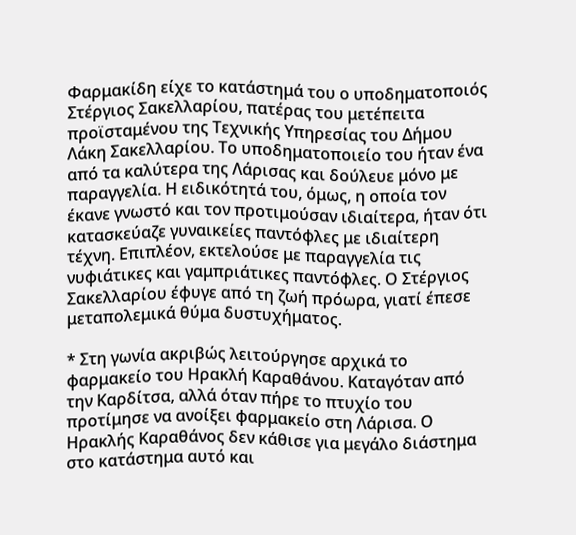Φαρμακίδη είχε το κατάστημά του ο υποδηματοποιός Στέργιος Σακελλαρίου, πατέρας του μετέπειτα προϊσταμένου της Τεχνικής Υπηρεσίας του Δήμου Λάκη Σακελλαρίου. Το υποδηματοποιείο του ήταν ένα από τα καλύτερα της Λάρισας και δούλευε μόνο με παραγγελία. Η ειδικότητά του, όμως, η οποία τον έκανε γνωστό και τον προτιμούσαν ιδιαίτερα, ήταν ότι κατασκεύαζε γυναικείες παντόφλες με ιδιαίτερη τέχνη. Επιπλέον, εκτελούσε με παραγγελία τις νυφιάτικες και γαμπριάτικες παντόφλες. Ο Στέργιος Σακελλαρίου έφυγε από τη ζωή πρόωρα, γιατί έπεσε μεταπολεμικά θύμα δυστυχήματος.

* Στη γωνία ακριβώς λειτούργησε αρχικά το φαρμακείο του Ηρακλή Καραθάνου. Καταγόταν από την Καρδίτσα, αλλά όταν πήρε το πτυχίο του προτίμησε να ανοίξει φαρμακείο στη Λάρισα. Ο Ηρακλής Καραθάνος δεν κάθισε για μεγάλο διάστημα στο κατάστημα αυτό και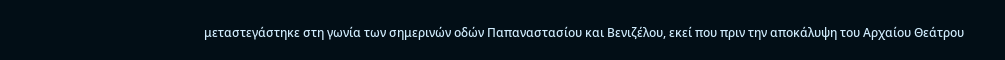μεταστεγάστηκε στη γωνία των σημερινών οδών Παπαναστασίου και Βενιζέλου, εκεί που πριν την αποκάλυψη του Αρχαίου Θεάτρου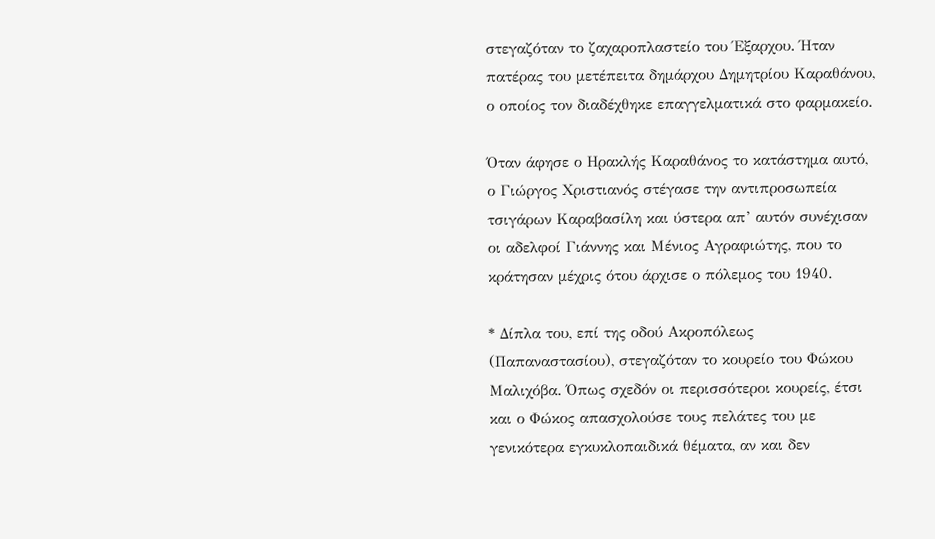στεγαζόταν το ζαχαροπλαστείο του Έξαρχου. Ήταν πατέρας του μετέπειτα δημάρχου Δημητρίου Καραθάνου, ο οποίος τον διαδέχθηκε επαγγελματικά στο φαρμακείο.

Όταν άφησε ο Ηρακλής Καραθάνος το κατάστημα αυτό, ο Γιώργος Χριστιανός στέγασε την αντιπροσωπεία τσιγάρων Καραβασίλη και ύστερα απ’ αυτόν συνέχισαν οι αδελφοί Γιάννης και Μένιος Αγραφιώτης, που το κράτησαν μέχρις ότου άρχισε ο πόλεμος του 1940.

* Δίπλα του, επί της οδού Ακροπόλεως (Παπαναστασίου), στεγαζόταν το κουρείο του Φώκου Μαλιχόβα. Όπως σχεδόν οι περισσότεροι κουρείς, έτσι και ο Φώκος απασχολούσε τους πελάτες του με γενικότερα εγκυκλοπαιδικά θέματα, αν και δεν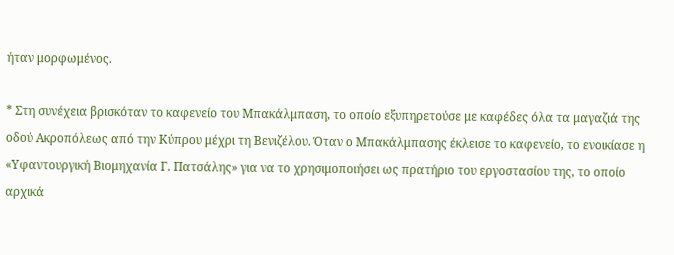ήταν μορφωμένος.

* Στη συνέχεια βρισκόταν το καφενείο του Μπακάλμπαση, το οποίο εξυπηρετούσε με καφέδες όλα τα μαγαζιά της οδού Ακροπόλεως από την Κύπρου μέχρι τη Βενιζέλου. Όταν ο Μπακάλμπασης έκλεισε το καφενείο, το ενοικίασε η «Υφαντουργική Βιομηχανία Γ. Πατσάλης» για να το χρησιμοποιήσει ως πρατήριο του εργοστασίου της, το οποίο αρχικά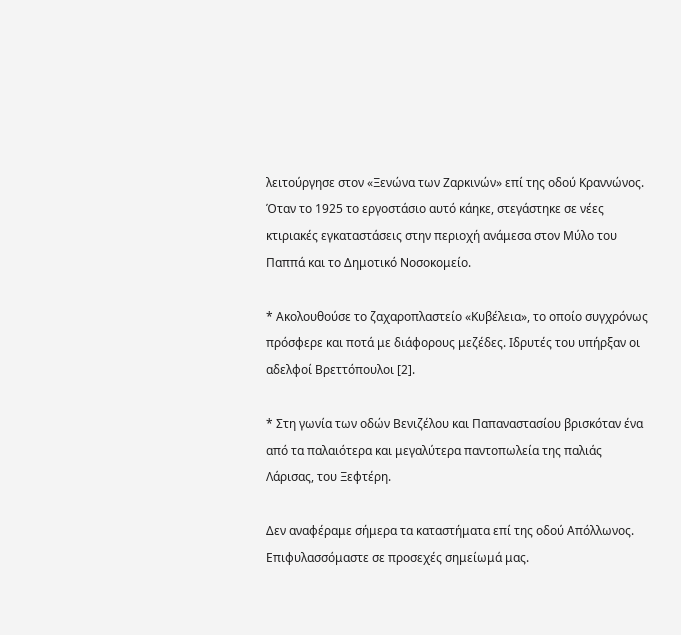λειτούργησε στον «Ξενώνα των Ζαρκινών» επί της οδού Κραννώνος. Όταν το 1925 το εργοστάσιο αυτό κάηκε, στεγάστηκε σε νέες κτιριακές εγκαταστάσεις στην περιοχή ανάμεσα στον Μύλο του Παππά και το Δημοτικό Νοσοκομείο.

* Ακολουθούσε το ζαχαροπλαστείο «Κυβέλεια», το οποίο συγχρόνως πρόσφερε και ποτά με διάφορους μεζέδες. Ιδρυτές του υπήρξαν οι αδελφοί Βρεττόπουλοι [2].

* Στη γωνία των οδών Βενιζέλου και Παπαναστασίου βρισκόταν ένα από τα παλαιότερα και μεγαλύτερα παντοπωλεία της παλιάς Λάρισας, του Ξεφτέρη.

Δεν αναφέραμε σήμερα τα καταστήματα επί της οδού Απόλλωνος. Επιφυλασσόμαστε σε προσεχές σημείωμά μας.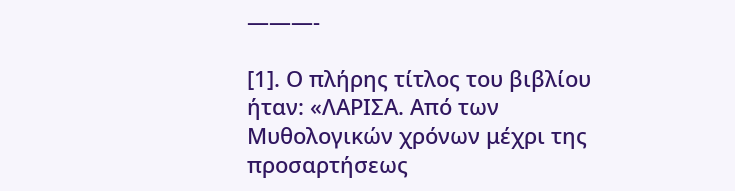———-

[1]. Ο πλήρης τίτλος του βιβλίου ήταν: «ΛΑΡΙΣΑ. Από των Μυθολογικών χρόνων μέχρι της προσαρτήσεως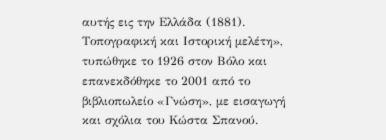αυτής εις την Ελλάδα (1881). Τοπογραφική και Ιστορική μελέτη», τυπώθηκε το 1926 στον Βόλο και επανεκδόθηκε το 2001 από το βιβλιοπωλείο «Γνώση», με εισαγωγή και σχόλια του Κώστα Σπανού.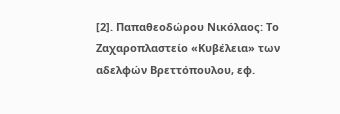[2]. Παπαθεοδώρου Νικόλαος: Το Ζαχαροπλαστείο «Κυβέλεια» των αδελφών Βρεττόπουλου, εφ.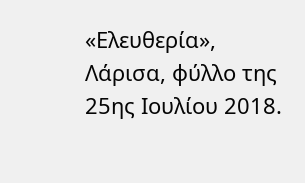«Ελευθερία», Λάρισα, φύλλο της 25ης Ιουλίου 2018.